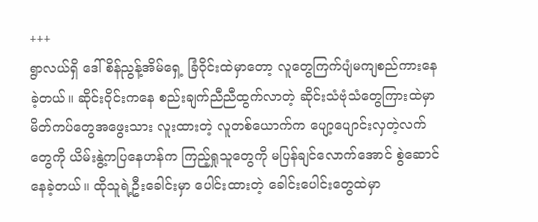+++
ရွာလယ်ရှိ ဒေါ်စိန်ညွန့်အိမ်ရှေ့ ခြံဝိုင်းထဲမှာတော့ လူတွေကြက်ပျံမကျစည်ကားနေခဲ့တယ်။ ဆိုင်းဝိုင်းကနေ စည်းချက်ညီညီထွက်လာတဲ့ ဆိုင်းသံဗုံသံတွေကြားထဲမှာ မိတ်ကပ်တွေအဖွေးသား လူးထားတဲ့ လူတစ်ယောက်က ပျော့ပျောင်းလှတဲ့လက်တွေကို ယိမ်းနွဲ့ကပြနေဟန်က ကြည့်ရှုသူတွေကို မပြန်ချင်လောက်အောင် စွဲဆောင်နေခဲ့တယ်။ ထိုသူရဲ့ဦးခေါင်းမှာ ပေါင်းထားတဲ့ ခေါင်းပေါင်းတွေထဲမှာ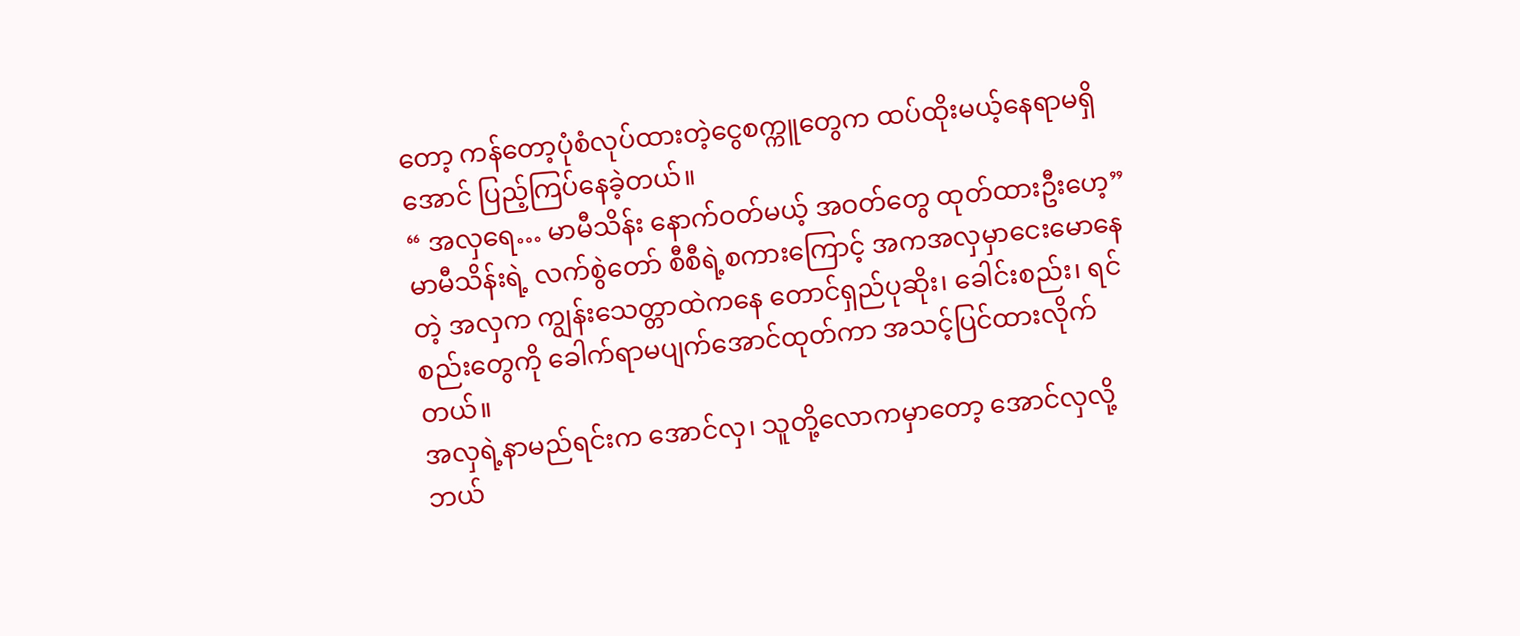တော့ ကန်တော့ပုံစံလုပ်ထားတဲ့ငွေစက္ကူတွေက ထပ်ထိုးမယ့်နေရာမရှိအောင် ပြည့်ကြပ်နေခဲ့တယ်။
“ အလှရေ… မာမီသိန်း နောက်ဝတ်မယ့် အဝတ်တွေ ထုတ်ထားဦးဟေ့”
မာမီသိန်းရဲ့ လက်စွဲတော် စီစီရဲ့စကားကြောင့် အကအလှမှာငေးမောနေတဲ့ အလှက ကျွန်းသေတ္တာထဲကနေ တောင်ရှည်ပုဆိုး၊ ခေါင်းစည်း၊ ရင်စည်းတွေကို ခေါက်ရာမပျက်အောင်ထုတ်ကာ အသင့်ပြင်ထားလိုက်တယ်။
အလှရဲ့နာမည်ရင်းက အောင်လှ၊ သူတို့လောကမှာတော့ အောင်လှလို့ ဘယ်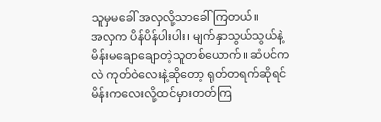သူမှမခေါ် အလှလို့သာခေါ်ကြတယ်။
အလှက ပိန်ပိန်ပါးပါး၊ မျက်နှာသွယ်သွယ်နဲ့ မိန်းမချောချောတဲ့သူတစ်ယောက်။ ဆံပင်ကလဲ ကုတ်ဝဲလေးနဲ့ဆိုတော့ ရုတ်တရက်ဆိုရင် မိန်းကလေးလို့ထင်မှားတတ်ကြ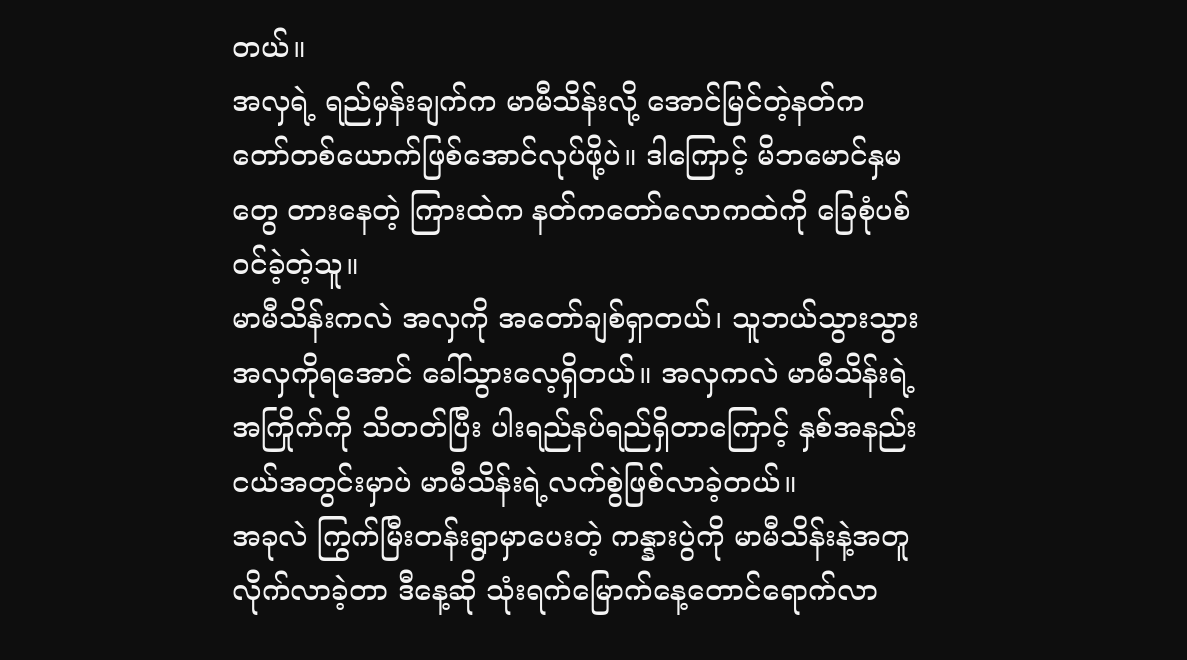တယ်။
အလှရဲ့ ရည်မှန်းချက်က မာမီသိန်းလို့ အောင်မြင်တဲ့နတ်ကတော်တစ်ယောက်ဖြစ်အောင်လုပ်ဖို့ပဲ။ ဒါကြောင့် မိဘမောင်နှမတွေ တားနေတဲ့ ကြားထဲက နတ်ကတော်လောကထဲကို ခြေစုံပစ်ဝင်ခဲ့တဲ့သူ။
မာမီသိန်းကလဲ အလှကို အတော်ချစ်ရှာတယ်၊ သူဘယ်သွားသွား အလှကိုရအောင် ခေါ်သွားလေ့ရှိတယ်။ အလှကလဲ မာမီသိန်းရဲ့ အကြိုက်ကို သိတတ်ပြီး ပါးရည်နပ်ရည်ရှိတာကြောင့် နှစ်အနည်းငယ်အတွင်းမှာပဲ မာမီသိန်းရဲ့လက်စွဲဖြစ်လာခဲ့တယ်။
အခုလဲ ကြွက်မြီးတန်းရွာမှာပေးတဲ့ ကန္နားပွဲကို မာမီသိန်းနဲ့အတူလိုက်လာခဲ့တာ ဒီနေ့ဆို သုံးရက်မြောက်နေ့တောင်ရောက်လာ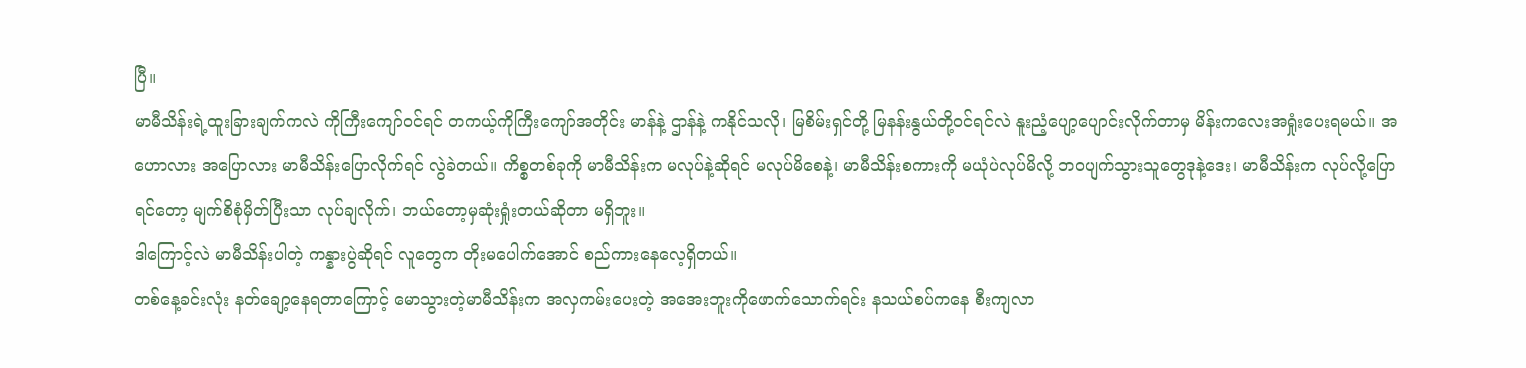ပြီ။
မာမီသိန်းရဲ့ထူးခြားချက်ကလဲ ကိုကြီးကျော်ဝင်ရင် တကယ့်ကိုကြီးကျော်အတိုင်း မာန်နဲ့ ဌာန်နဲ့ ကနိုင်သလို၊ မြစိမ်းရှင်တို့ မြနန်းနွယ်တို့ဝင်ရင်လဲ နူးညံ့ပျော့ပျောင်းလိုက်တာမှ မိန်းကလေးအရှုံးပေးရမယ်။ အဟောလား အပြောလား မာမီသိန်းပြောလိုက်ရင် လွဲခဲတယ်။ ကိစ္စတစ်ခုကို မာမီသိန်းက မလုပ်နဲ့ဆိုရင် မလုပ်မိစေနဲ့၊ မာမီသိန်းစကားကို မယုံပဲလုပ်မိလို့ ဘဝပျက်သွားသူတွေဒုနဲ့ဒေး၊ မာမီသိန်းက လုပ်လို့ပြောရင်တော့ မျက်စိစုံမှိတ်ပြီးသာ လုပ်ချလိုက်၊ ဘယ်တော့မှဆုံးရှုံးတယ်ဆိုတာ မရှိဘူး။
ဒါကြောင့်လဲ မာမီသိန်းပါတဲ့ ကန္နားပွဲဆိုရင် လူတွေက တိုးမပေါက်အောင် စည်ကားနေလေ့ရှိတယ်။
တစ်နေ့ခင်းလုံး နတ်ချော့နေရတာကြောင့် မောသွားတဲ့မာမီသိန်းက အလှကမ်းပေးတဲ့ အအေးဘူးကိုဖောက်သောက်ရင်း နသယ်စပ်ကနေ စီးကျလာ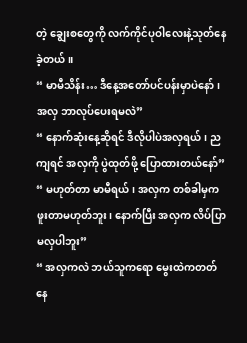တဲ့ ချွေးစတွေကို လက်ကိုင်ပုဝါလေးနဲ့သုတ်နေခဲ့တယ်။
“ မာမီသိန်း… ဒီနေ့အတော်ပင်ပန်းမှာပဲနော်၊ အလှ ဘာလုပ်ပေးရမလဲ”
“ နောက်ဆုံးနေ့ဆိုရင် ဒီလိုပါပဲအလှရယ်၊ ညကျရင် အလှကို ပွဲထုတ်ဖို့ ပြောထားတယ်နော်”
“ မဟုတ်တာ မာမီရယ်၊ အလှက တစ်ခါမှကဖူးတာမဟုတ်ဘူး၊ နောက်ပြီး အလှက လိပ်ပြာမလှပါဘူး”
“ အလှကလဲ ဘယ်သူကရော မွေးထဲကတတ်နေ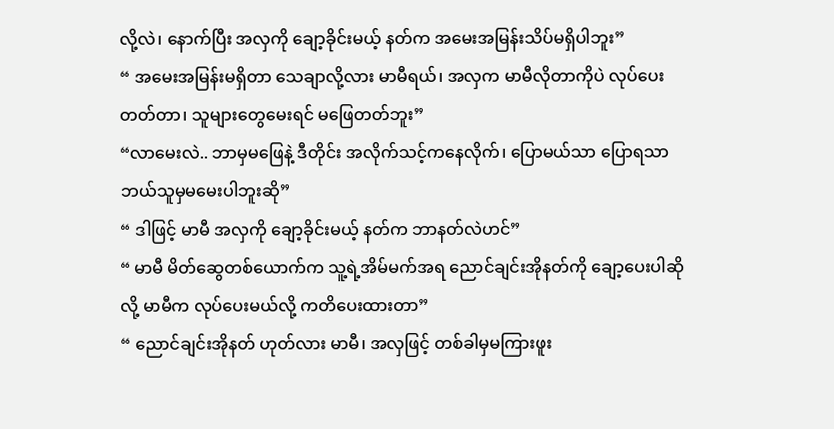လို့လဲ၊ နောက်ပြီး အလှကို ချော့ခိုင်းမယ့် နတ်က အမေးအမြန်းသိပ်မရှိပါဘူး”
“ အမေးအမြန်းမရှိတာ သေချာလို့လား မာမီရယ်၊ အလှက မာမီလိုတာကိုပဲ လုပ်ပေးတတ်တာ၊ သူများတွေမေးရင် မဖြေတတ်ဘူး”
“လာမေးလဲ.. ဘာမှမဖြေနဲ့ ဒီတိုင်း အလိုက်သင့်ကနေလိုက်၊ ပြောမယ်သာ ပြောရသာ ဘယ်သူမှမမေးပါဘူးဆို”
“ ဒါဖြင့် မာမီ အလှကို ချော့ခိုင်းမယ့် နတ်က ဘာနတ်လဲဟင်”
“ မာမီ မိတ်ဆွေတစ်ယောက်က သူ့ရဲ့အိမ်မက်အရ ညောင်ချင်းအိုနတ်ကို ချော့ပေးပါဆိုလို့ မာမီက လုပ်ပေးမယ်လို့ ကတိပေးထားတာ”
“ ညောင်ချင်းအိုနတ် ဟုတ်လား မာမီ၊ အလှဖြင့် တစ်ခါမှမကြားဖူး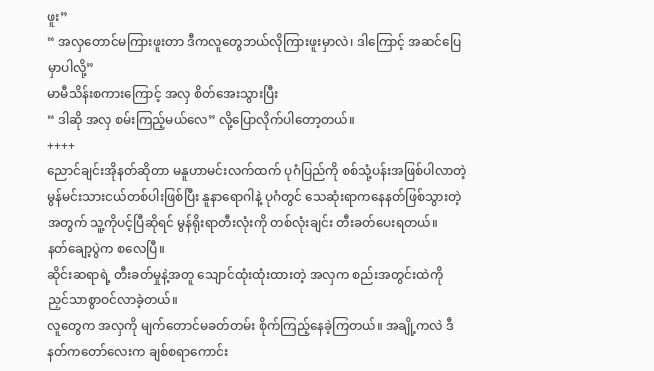ဖူး”
“ အလှတောင်မကြားဖူးတာ ဒီကလူတွေဘယ်လိုကြားဖူးမှာလဲ၊ ဒါကြောင့် အဆင်ပြေမှာပါလို့”
မာမီသိန်းစကားကြောင့် အလှ စိတ်အေးသွားပြီး
“ ဒါဆို အလှ စမ်းကြည့်မယ်လေ” လို့ပြောလိုက်ပါတော့တယ်။
++++
ညောင်ချင်းအိုနတ်ဆိုတာ မနူဟာမင်းလက်ထက် ပုဂံပြည်ကို စစ်သုံ့ပန်းအဖြစ်ပါလာတဲ့ မွန်မင်းသားငယ်တစ်ပါးဖြစ်ပြီး နူနာရောဂါနဲ့ ပုဂံတွင် သေဆုံးရာကနေနတ်ဖြစ်သွားတဲ့အတွက် သူ့ကိုပင့်ပြီဆိုရင် မွန်ရိုးရာတီးလုံးကို တစ်လုံးချင်း တီးခတ်ပေးရတယ်။
နတ်ချော့ပွဲက စလေပြီ။
ဆိုင်းဆရာရဲ့ တီးခတ်မှုနဲ့အတူ သျောင်ထုံးထုံးထားတဲ့ အလှက စည်းအတွင်းထဲကို ညှင်သာစွာဝင်လာခဲ့တယ်။
လူတွေက အလှကို မျက်တောင်မခတ်တမ်း စိုက်ကြည့်နေခဲ့ကြတယ်။ အချို့ကလဲ ဒီနတ်ကတော်လေးက ချစ်စရာကောင်း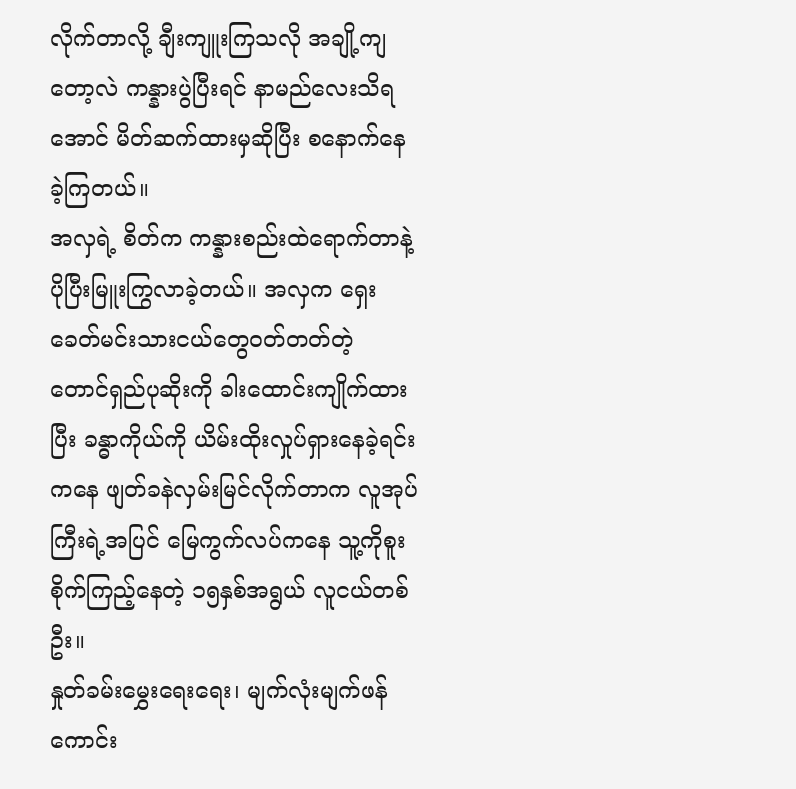လိုက်တာလို့ ချီးကျူးကြသလို အချို့ကျတော့လဲ ကန္နားပွဲပြီးရင် နာမည်လေးသိရအောင် မိတ်ဆက်ထားမှဆိုပြီး စနောက်နေခဲ့ကြတယ်။
အလှရဲ့ စိတ်က ကန္နားစည်းထဲရောက်တာနဲ့ ပိုပြီးမြူးကြွလာခဲ့တယ်။ အလှက ရှေးခေတ်မင်းသားငယ်တွေဝတ်တတ်တဲ့ တောင်ရှည်ပုဆိုးကို ခါးထောင်းကျိုက်ထားပြီး ခန္ဓာကိုယ်ကို ယိမ်းထိုးလှုပ်ရှားနေခဲ့ရင်းကနေ ဖျတ်ခနဲလှမ်းမြင်လိုက်တာက လူအုပ်ကြီးရဲ့အပြင် မြေကွက်လပ်ကနေ သူ့ကိုစူးစိုက်ကြည့်နေတဲ့ ၁၅နှစ်အရွယ် လူငယ်တစ်ဦး။
နှုတ်ခမ်းမွှေးရေးရေး၊ မျက်လုံးမျက်ဖန် ကောင်း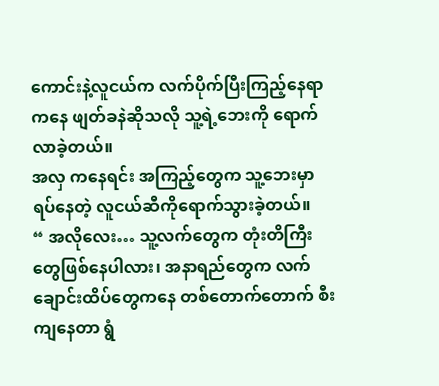ကောင်းနဲ့လူငယ်က လက်ပိုက်ပြီးကြည့်နေရာကနေ ဖျတ်ခနဲဆိုသလို သူ့ရဲ့ဘေးကို ရောက်လာခဲ့တယ်။
အလှ ကနေရင်း အကြည့်တွေက သူ့ဘေးမှာရပ်နေတဲ့ လူငယ်ဆီကိုရောက်သွားခဲ့တယ်။
“ အလိုလေး… သူ့လက်တွေက တုံးတိကြီးတွေဖြစ်နေပါလား၊ အနာရည်တွေက လက်ချောင်းထိပ်တွေကနေ တစ်တောက်တောက် စီးကျနေတာ ရွံ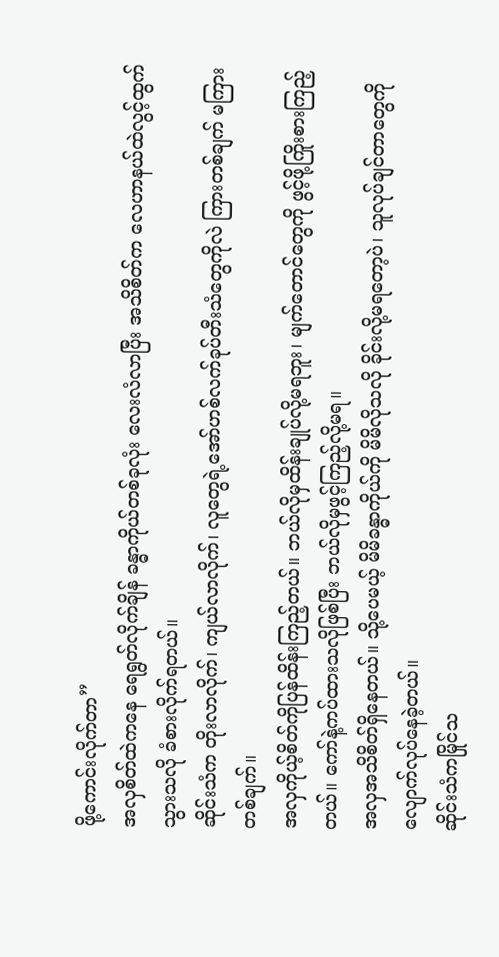ဖို့ကောင်းလိုက်တာ”
အလှစိတ်ထဲကနေ ရေရွတ်လိုက်ချိန် ခန္ဓာကိုယ်တစ်ခုလုံး လေးလံလာပြီး အသိစိတ်က လေဟာနယ်ထဲလွင့်ထွက်သွားသလို ခံစားလိုက်ရတယ်။
ဆိုင်းသံက တိုးလာလိုက်၊ ကျယ်လာလိုက်၊ လူတွေရဲ့အော်ဟစ်လက်ခုပ်တီးသံတွေကိုလဲ ကြားတစ်ချက် မကြားတစ်ချက်။
အလှကိုယ့်စိတ်ကိုပြန်ထိန်းကြည့်တယ်။ ဘယ်လိုမှထိန်းချုပ်လို့မရဘူး၊ မျက်တောင်တွေကို ဖွင့်ဖို့ကြိုးစားကြည့်တယ်။ ကော်နဲ့ကပ်ထားသလိုဖြစ်ပြီး ဘယ်လိုမှဖွင့်ကြည့်လို့မရ။
အလှအသိစိတ်ရှိနေတယ်။ သို့ပေမယ့် မိမိခန္ဓာကိုယ်ကို မိမိလိုသလို ခိုင်းလို့မရတော့ပဲ၊ သူလုပ်ချင်တာတွေကို လျောက်လုပ်နေခဲ့တယ်။
ဆိုင်းသံကမြိုင်သ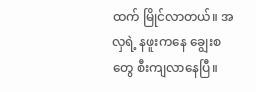ထက် မြိုင်လာတယ်။ အလှရဲ့ နဖူးကနေ ချွေးစတွေ စီးကျလာနေပြီ။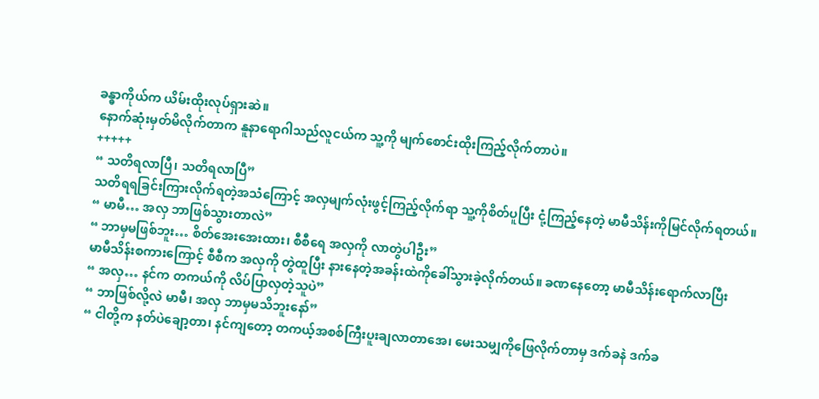ခန္ဓာကိုယ်က ယိမ်းထိုးလုပ်ရှားဆဲ။
နောက်ဆုံးမှတ်မိလိုက်တာက နူနာရောဂါသည်လူငယ်က သူ့ကို မျက်စောင်းထိုးကြည့်လိုက်တာပဲ။
+++++
“ သတိရလာပြီ၊ သတိရလာပြီ”
သတိရရခြင်းကြားလိုက်ရတဲ့အသံကြောင့် အလှမျက်လုံးဖွင့်ကြည့်လိုက်ရာ သူ့ကိုစိတ်ပူပြီး ငုံ့ကြည့်နေတဲ့ မာမီသိန်းကိုမြင်လိုက်ရတယ်။
“ မာမီ… အလှ ဘာဖြစ်သွားတာလဲ”
“ ဘာမှမဖြစ်ဘူး… စိတ်အေးအေးထား၊ စီစီရေ အလှကို လာတွဲပါဦး”
မာမီသိန်းစကားကြောင့် စီစီက အလှကို တွဲထူပြီး နားနေတဲ့အခန်းထဲကိုခေါ်သွားခဲ့လိုက်တယ်။ ခဏနေတော့ မာမီသိန်းရောက်လာပြီး
“ အလှ… နင်က တကယ်ကို လိပ်ပြာလှတဲ့သူပဲ”
“ ဘာဖြစ်လို့လဲ မာမီ၊ အလှ ဘာမှမသိဘူးနော်”
“ ငါတို့က နတ်ပဲချော့တာ၊ နင်ကျတော့ တကယ့်အစစ်ကြီးပူးချလာတာအေ၊ မေးသမျှကိုဖြေလိုက်တာမှ ဒက်ခနဲ ဒက်ခ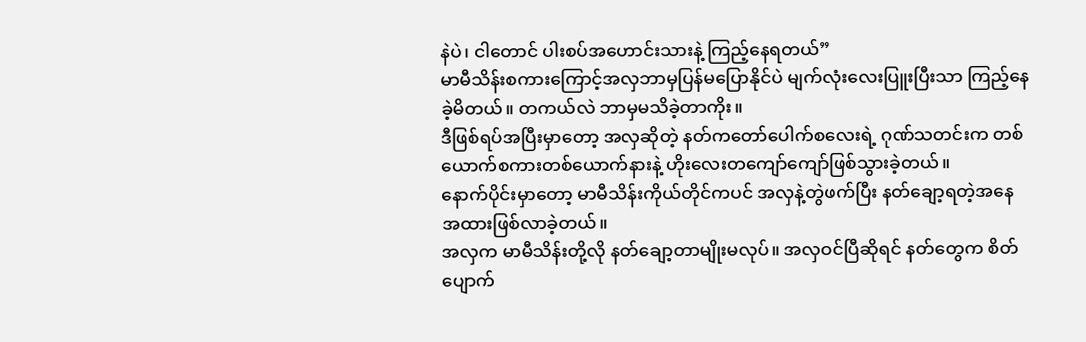နဲပဲ၊ ငါတောင် ပါးစပ်အဟောင်းသားနဲ့ ကြည့်နေရတယ်”
မာမီသိန်းစကားကြောင့်အလှဘာမှပြန်မပြောနိုင်ပဲ မျက်လုံးလေးပြူးပြီးသာ ကြည့်နေခဲ့မိတယ်။ တကယ်လဲ ဘာမှမသိခဲ့တာကိုး။
ဒီဖြစ်ရပ်အပြီးမှာတော့ အလှဆိုတဲ့ နတ်ကတော်ပေါက်စလေးရဲ့ ဂုဏ်သတင်းက တစ်ယောက်စကားတစ်ယောက်နားနဲ့ ဟိုးလေးတကျော်ကျော်ဖြစ်သွားခဲ့တယ်။
နောက်ပိုင်းမှာတော့ မာမီသိန်းကိုယ်တိုင်ကပင် အလှနဲ့တွဲဖက်ပြီး နတ်ချော့ရတဲ့အနေအထားဖြစ်လာခဲ့တယ်။
အလှက မာမီသိန်းတို့လို နတ်ချော့တာမျိုးမလုပ်။ အလှဝင်ပြီဆိုရင် နတ်တွေက စိတ်ပျောက်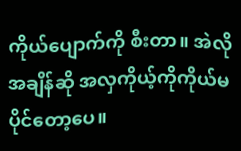ကိုယ်ပျောက်ကို စီးတာ။ အဲလိုအချိန်ဆို အလှကိုယ့်ကိုကိုယ်မပိုင်တော့ပေ။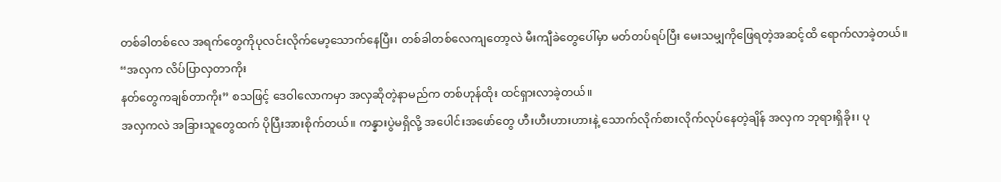တစ်ခါတစ်လေ အရက်တွေကိုပုလင်းလိုက်မော့သောက်နေပြီး၊ တစ်ခါတစ်လေကျတော့လဲ မီးကျီခဲတွေပေါ်မှာ မတ်တပ်ရပ်ပြီး မေးသမျှကိုဖြေရတဲ့အဆင့်ထိ ရောက်လာခဲ့တယ်။
“အလှက လိပ်ပြာလှတာကိုး
နတ်တွေကချစ်တာကိုး” စသဖြင့် ဒေဝါလောကမှာ အလှဆိုတဲ့နာမည်က တစ်ဟုန်ထိုး ထင်ရှားလာခဲ့တယ်။
အလှကလဲ အခြားသူတွေထက် ပိုပြီးအားစိုက်တယ်။ ကန္နားပွဲမရှိလို့ အပေါင်းအဖော်တွေ ဟီးဟီးဟားဟားနဲ့ သောက်လိုက်စားလိုက်လုပ်နေတဲ့ချိန် အလှက ဘုရားရှိခိုး၊ ပု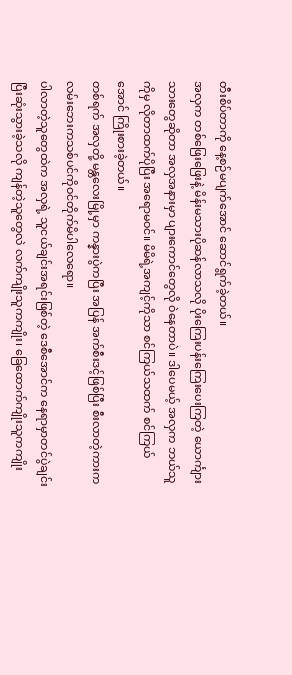တီးစိပ်တာကို နေ့စဉ်မပျက်အောင် ဆောင်ရွက်ခဲ့တယ်။
အလှက တစ်ဖြေးဖြေးနဲ့ မိန်းမသားပိုဆန်လာသလို ပိုးကြေးပန်းကြေးပေးကြတဲ့ ယောင်္ကျားသားတွေဆိုတာ အလှအနားမှာ ပျားကောင်တွေလို ဝဲနေတာပဲ။ ဒါပေမယ့် အလှက ဘယ်သူကိုမှ လိုတာထက်ပိုပြီး အရောမဝင်။ မိမိရဲ့အကျင့်ကိုသာ စင်ကြယ်သထက် စင်ကြယ်အောင် ကြိုးစားခဲ့တယ်။
တစ်ရက် အလှတို့ မန္တလေးမြို့မှာ ကန္နားပွဲကပြီး အပြန် အက်စီးဒင့်ဖြစ်ပြီး စီးလာတဲ့ကားက လမ်းဘေးကသစ်ပင်ကိုဝင်တိုက်မိပါလေရော။
ပါလာတဲ့သူတွေထဲက အလှရဲ့ သူငယ်ချင်းအရင်းဖြစ်တဲ့ ဒေစီအောင်က နေရာမှာတင်ပွဲချင်းပြီးဆုံးသွားခဲ့သလို ကျန်တဲ့သူတွေလဲ လက်ကျိုးသူကကျိုး၊ ခြေထောက်ကျိုးသူကကျိုး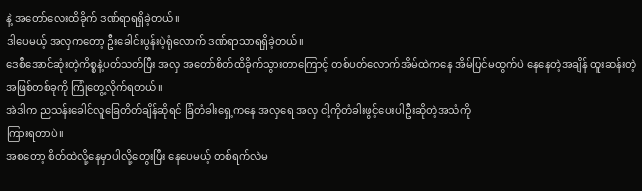နဲ့ အတော်လေးထိခိုက် ဒဏ်ရာရရှိခဲ့တယ်။
ဒါပေမယ့် အလှကတော့ ဦးခေါင်းပွန်းပဲ့ရုံလောက် ဒဏ်ရာသာရရှိခဲ့တယ်။
ဒေစီအောင်ဆုံးတဲ့ကိစ္စနဲ့ပတ်သတ်ပြီး အလှ အတော်စိတ်ထိခိုက်သွားတာကြောင့် တစ်ပတ်လောက်အိမ်ထဲကနေ အိမ်ပြင်မထွက်ပဲ နေနေတဲ့အချိန် ထူးဆန်းတဲ့အဖြစ်တစ်ခုကို ကြုံတွေ့လိုက်ရတယ်။
အဲဒါက ညသန်းခေါင်လူခြေတိတ်ချိန်ဆိုရင် ခြံတံခါးရှေ့ကနေ အလှရေ အလှ ငါ့ကိုတံခါးဖွင့်ပေးပါဦးဆိုတဲ့အသံကို
ကြားရတာပဲ။
အစတော့ စိတ်ထဲလို့နေမှာပါလို့တွေးပြီး နေပေမယ့် တစ်ရက်လဲမ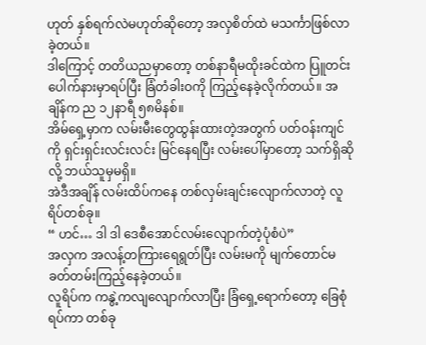ဟုတ် နှစ်ရက်လဲမဟုတ်ဆိုတော့ အလှစိတ်ထဲ မသင်္ကာဖြစ်လာခဲ့တယ်။
ဒါကြောင့် တတိယညမှာတော့ တစ်နာရီမထိုးခင်ထဲက ပြူတင်းပေါက်နားမှာရပ်ပြီး ခြံတံခါးဝကို ကြည့်နေခဲ့လိုက်တယ်။ အချိန်က ည ၁၂နာရီ ၅၈မိနစ်။
အိမ်ရှေ့မှာက လမ်းမီးတွေထွန်းထားတဲ့အတွက် ပတ်ဝန်းကျင်ကို ရှင်းရှင်းလင်းလင်း မြင်နေရပြီး လမ်းပေါ်မှာတော့ သက်ရှိဆိုလို့ ဘယ်သူမှမရှိ။
အဲဒီအချိန် လမ်းထိပ်ကနေ တစ်လှမ်းချင်းလျောက်လာတဲ့ လူရိပ်တစ်ခု။
“ ဟင်… ဒါ ဒါ ဒေစီအောင်လမ်းလျောက်တဲ့ပုံစံပဲ”
အလှက အလန့်တကြားရေရွတ်ပြီး လမ်းမကို မျက်တောင်မခတ်တမ်းကြည့်နေခဲ့တယ်။
လူရိပ်က ကနွဲ့ကလျလျောက်လာပြီး ခြံရှေ့ရောက်တော့ ခြေစုံရပ်ကာ တစ်ခု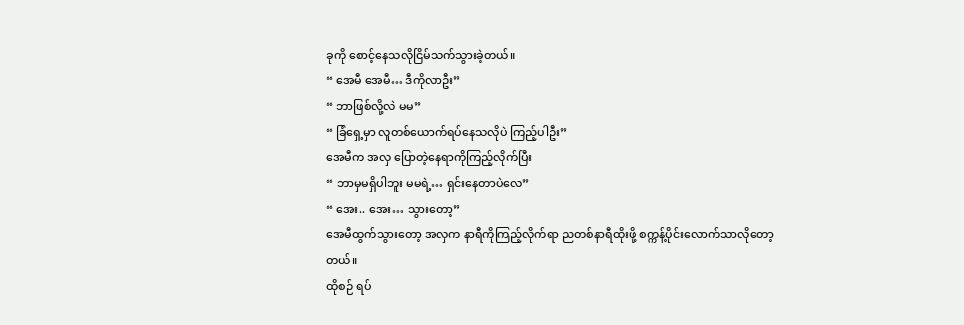ခုကို စောင့်နေသလိုငြိမ်သက်သွားခဲ့တယ်။
“ အေမီ အေမီ… ဒီကိုလာဦး”
“ ဘာဖြစ်လို့လဲ မမ”
“ ခြံရှေ့မှာ လူတစ်ယောက်ရပ်နေသလိုပဲ ကြည့်ပါဦး”
အေမီက အလှ ပြောတဲ့နေရာကိုကြည့်လိုက်ပြီး
“ ဘာမှမရှိပါဘူး မမရဲ့… ရှင်းနေတာပဲလေ”
“ အေး.. အေး… သွားတော့”
အေမီထွက်သွားတော့ အလှက နာရီကိုကြည့်လိုက်ရာ ညတစ်နာရီထိုးဖို့ စက္ကန့်ပိုင်းလောက်သာလိုတော့တယ်။
ထိုစဉ် ရပ်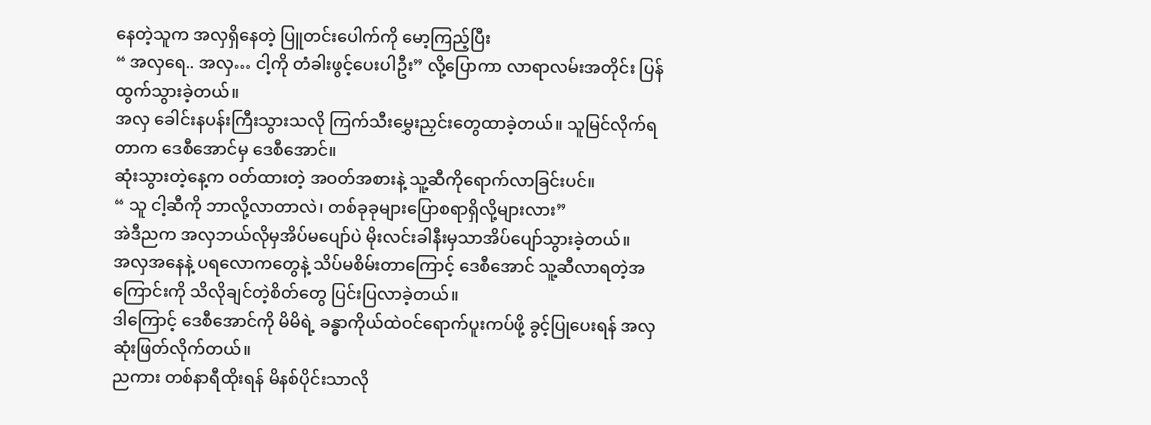နေတဲ့သူက အလှရှိနေတဲ့ ပြူတင်းပေါက်ကို မော့ကြည့်ပြီး
“ အလှရေ.. အလှ… ငါ့ကို တံခါးဖွင့်ပေးပါဦး” လို့ပြောကာ လာရာလမ်းအတိုင်း ပြန်ထွက်သွားခဲ့တယ်။
အလှ ခေါင်းနပန်းကြီးသွားသလို ကြက်သီးမွှေးညှင်းတွေထာခဲ့တယ်။ သူမြင်လိုက်ရတာက ဒေစီအောင်မှ ဒေစီအောင်။
ဆုံးသွားတဲ့နေ့က ဝတ်ထားတဲ့ အဝတ်အစားနဲ့ သူ့ဆီကိုရောက်လာခြင်းပင်။
“ သူ ငါ့ဆီကို ဘာလို့လာတာလဲ၊ တစ်ခုခုများပြောစရာရှိလို့များလား”
အဲဒီညက အလှဘယ်လိုမှအိပ်မပျော်ပဲ မိုးလင်းခါနီးမှသာအိပ်ပျော်သွားခဲ့တယ်။
အလှအနေနဲ့ ပရလောကတွေနဲ့ သိပ်မစိမ်းတာကြောင့် ဒေစီအောင် သူ့ဆီလာရတဲ့အကြောင်းကို သိလိုချင်တဲ့စိတ်တွေ ပြင်းပြလာခဲ့တယ်။
ဒါကြောင့် ဒေစီအောင်ကို မိမိရဲ့ ခန္ဓာကိုယ်ထဲဝင်ရောက်ပူးကပ်ဖို့ ခွင့်ပြုပေးရန် အလှဆုံးဖြတ်လိုက်တယ်။
ညကား တစ်နာရီထိုးရန် မိနစ်ပိုင်းသာလို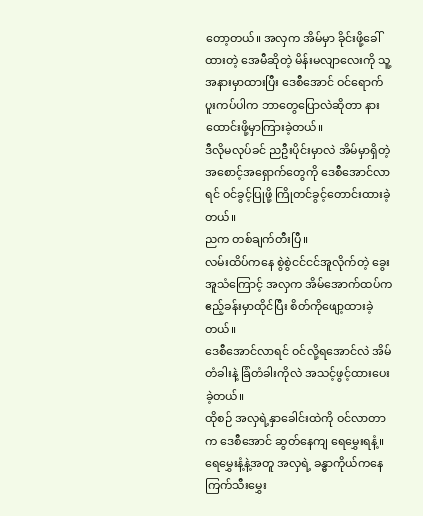တော့တယ်။ အလှက အိမ်မှာ ခိုင်းဖို့ခေါ်ထားတဲ့ အေမီဆိုတဲ့ မိန်းမလျာလေးကို သူ့အနားမှာထားပြီး ဒေစီအောင် ဝင်ရောက်ပူးကပ်ပါက ဘာတွေပြောလဲဆိုတာ နားထောင်းဖို့မှာကြားခဲ့တယ်။
ဒီလိုမလုပ်ခင် ညဦးပိုင်းမှာလဲ အိမ်မှာရှိတဲ့ အစောင့်အရှောက်တွေကို ဒေစီအောင်လာရင် ဝင်ခွင့်ပြုဖို့ ကြိုတင်ခွင့်တောင်းထားခဲ့တယ်။
ညက တစ်ချက်တီးပြီ။
လမ်းထိပ်ကနေ စွဲစွဲငင်ငင်အူလိုက်တဲ့ ခွေးအူသံကြောင့် အလှက အိမ်အောက်ထပ်က ဧည့်ခန်းမှာထိုင်ပြီး စိတ်ကိုဖျော့ထားခဲ့တယ်။
ဒေစီအောင်လာရင် ဝင်လို့ရအောင်လဲ အိမ်တံခါးနဲ့ ခြံတံခါးကိုလဲ အသင့်ဖွင့်ထားပေးခဲ့တယ်။
ထိုစဉ် အလှရဲ့နှာခေါင်းထဲကို ဝင်လာတာက ဒေစီအောင် ဆွတ်နေကျ ရေမွှေးရနံ့။
ရေမွှေးနံ့နဲ့အတူ အလှရဲ့ ခန္ဓာကိုယ်ကနေ ကြက်သီးမွှေး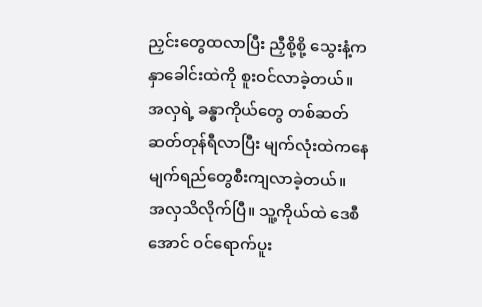ညှင်းတွေထလာပြီး ညှီစို့စို့ သွေးနံ့က နှာခေါင်းထဲကို စူးဝင်လာခဲ့တယ်။
အလှရဲ့ ခန္ဓာကိုယ်တွေ တစ်ဆတ်ဆတ်တုန်ရီလာပြီး မျက်လုံးထဲကနေ မျက်ရည်တွေစီးကျလာခဲ့တယ်။
အလှသိလိုက်ပြီ။ သူ့ကိုယ်ထဲ ဒေစီအောင် ဝင်ရောက်ပူး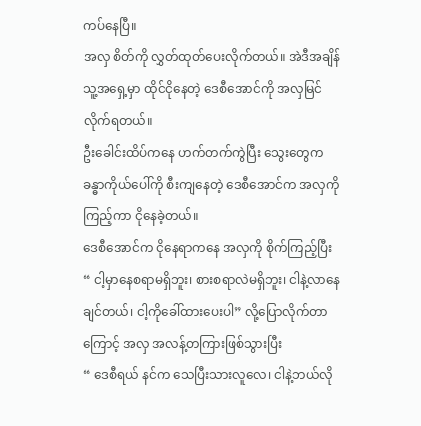ကပ်နေပြီ။
အလှ စိတ်ကို လွှတ်ထုတ်ပေးလိုက်တယ်။ အဲဒီအချိန် သူ့အရှေ့မှာ ထိုင်ငိုနေတဲ့ ဒေစီအောင်ကို အလှမြင်လိုက်ရတယ်။
ဦးခေါင်းထိပ်ကနေ ဟက်တက်ကွဲပြီး သွေးတွေက ခန္ဓာကိုယ်ပေါ်ကို စီးကျနေတဲ့ ဒေစီအောင်က အလှကို ကြည့်ကာ ငိုနေခဲ့တယ်။
ဒေစီအောင်က ငိုနေရာကနေ အလှကို စိုက်ကြည့်ပြီး
“ ငါ့မှာနေစရာမရှိဘူး၊ စားစရာလဲမရှိဘူး၊ ငါနဲ့လာနေချင်တယ်၊ ငါ့ကိုခေါ်ထားပေးပါ” လို့ပြောလိုက်တာကြောင့် အလှ အလန့်တကြားဖြစ်သွားပြီး
“ ဒေစီရယ် နင်က သေပြီးသားလူလေ၊ ငါနဲ့ဘယ်လို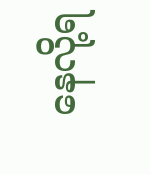နေလို့ရ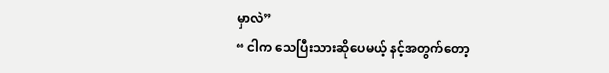မှာလဲ”
“ ငါက သေပြီးသားဆိုပေမယ့် နင့်အတွက်တော့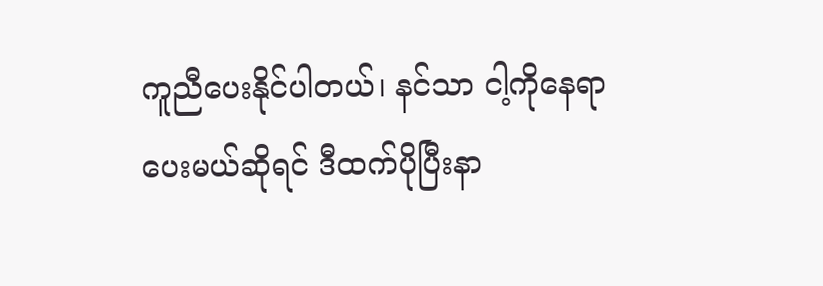ကူညီပေးနိုင်ပါတယ်၊ နင်သာ ငါ့ကိုနေရာပေးမယ်ဆိုရင် ဒီထက်ပိုပြီးနာ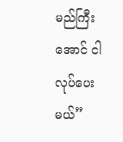မည်ကြီးအောင် ငါလုပ်ပေးမယ်”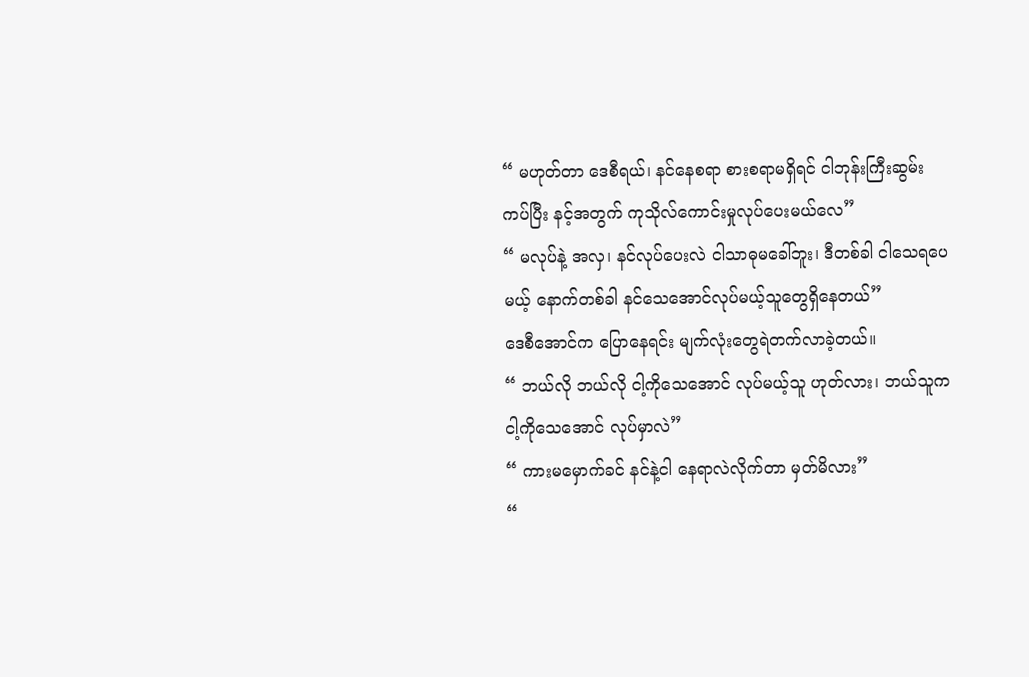“ မဟုတ်တာ ဒေစီရယ်၊ နင်နေစရာ စားစရာမရှိရင် ငါဘုန်းကြီးဆွမ်းကပ်ပြီး နင့်အတွက် ကုသိုလ်ကောင်းမှုလုပ်ပေးမယ်လေ”
“ မလုပ်နဲ့ အလှ၊ နင်လုပ်ပေးလဲ ငါသာဓုမခေါ်ဘူး၊ ဒီတစ်ခါ ငါသေရပေမယ့် နောက်တစ်ခါ နင်သေအောင်လုပ်မယ့်သူတွေရှိနေတယ်”
ဒေစီအောင်က ပြောနေရင်း မျက်လုံးတွေရဲတက်လာခဲ့တယ်။
“ ဘယ်လို ဘယ်လို ငါ့ကိုသေအောင် လုပ်မယ့်သူ ဟုတ်လား၊ ဘယ်သူက ငါ့ကိုသေအောင် လုပ်မှာလဲ”
“ ကားမမှောက်ခင် နင်နဲ့ငါ နေရာလဲလိုက်တာ မှတ်မိလား”
“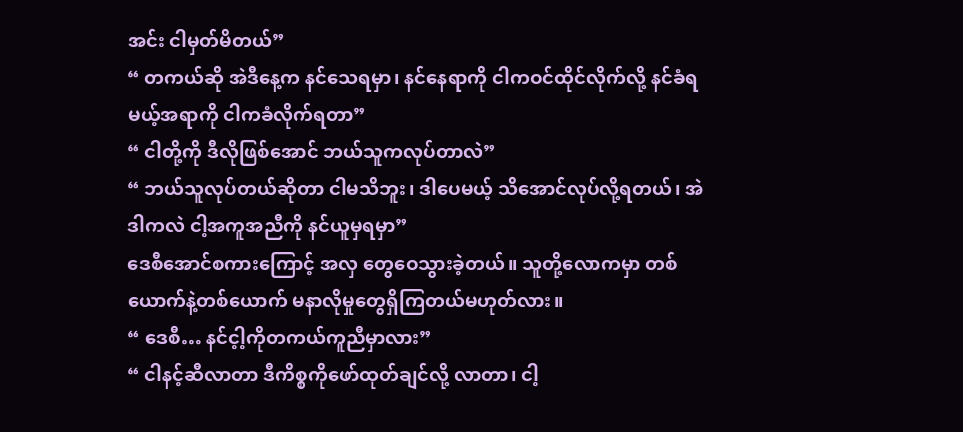အင်း ငါမှတ်မိတယ်”
“ တကယ်ဆို အဲဒီနေ့က နင်သေရမှာ၊ နင်နေရာကို ငါကဝင်ထိုင်လိုက်လို့ နင်ခံရမယ့်အရာကို ငါကခံလိုက်ရတာ”
“ ငါတို့ကို ဒီလိုဖြစ်အောင် ဘယ်သူကလုပ်တာလဲ”
“ ဘယ်သူလုပ်တယ်ဆိုတာ ငါမသိဘူး၊ ဒါပေမယ့် သိအောင်လုပ်လို့ရတယ်၊ အဲဒါကလဲ ငါ့အကူအညီကို နင်ယူမှရမှာ”
ဒေစီအောင်စကားကြောင့် အလှ တွေဝေသွားခဲ့တယ်။ သူတို့လောကမှာ တစ်ယောက်နဲ့တစ်ယောက် မနာလိုမှုတွေရှိကြတယ်မဟုတ်လား။
“ ဒေစီ… နင်င့ါ့ကိုတကယ်ကူညီမှာလား”
“ ငါနင့်ဆီလာတာ ဒီကိစ္စကိုဖော်ထုတ်ချင်လို့ လာတာ၊ ငါ့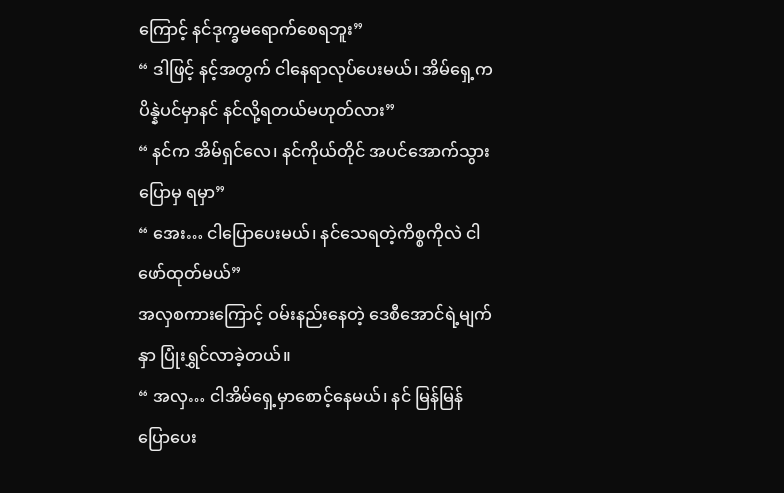ကြောင့် နင်ဒုက္ခမရောက်စေရဘူး”
“ ဒါဖြင့် နင့်အတွက် ငါနေရာလုပ်ပေးမယ်၊ အိမ်ရှေ့က ပိန္နဲပင်မှာနင် နင်လို့ရတယ်မဟုတ်လား”
“ နင်က အိမ်ရှင်လေ၊ နင်ကိုယ်တိုင် အပင်အောက်သွားပြောမှ ရမှာ”
“ အေး… ငါပြောပေးမယ်၊ နင်သေရတဲ့ကိစ္စကိုလဲ ငါဖော်ထုတ်မယ်”
အလှစကားကြောင့် ဝမ်းနည်းနေတဲ့ ဒေစီအောင်ရဲ့မျက်နှာ ပြုံးရွှင်လာခဲ့တယ်။
“ အလှ… ငါအိမ်ရှေ့မှာစောင့်နေမယ်၊ နင် မြန်မြန်ပြောပေး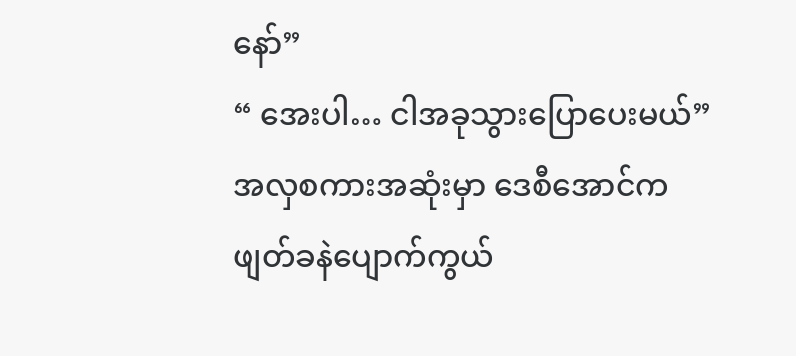နော်”
“ အေးပါ… ငါအခုသွားပြောပေးမယ်”
အလှစကားအဆုံးမှာ ဒေစီအောင်က ဖျတ်ခနဲပျောက်ကွယ်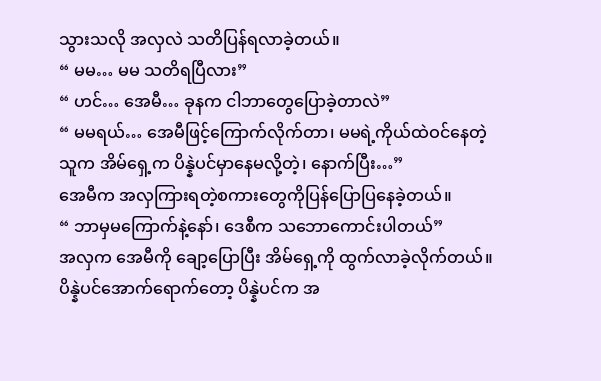သွားသလို အလှလဲ သတိပြန်ရလာခဲ့တယ်။
“ မမ… မမ သတိရပြီလား”
“ ဟင်… အေမီ… ခုနက ငါဘာတွေပြောခဲ့တာလဲ”
“ မမရယ်… အေမီဖြင့်ကြောက်လိုက်တာ၊ မမရဲ့ကိုယ်ထဲဝင်နေတဲ့သူက အိမ်ရှေ့က ပိန္နဲပင်မှာနေမလို့တဲ့၊ နောက်ပြီး…”
အေမီက အလှကြားရတဲ့စကားတွေကိုပြန်ပြောပြနေခဲ့တယ်။
“ ဘာမှမကြောက်နဲ့နော်၊ ဒေစီက သဘောကောင်းပါတယ်”
အလှက အေမီကို ချော့ပြောပြီး အိမ်ရှေ့ကို ထွက်လာခဲ့လိုက်တယ်။ ပိန္နဲပင်အောက်ရောက်တော့ ပိန္နဲပင်က အ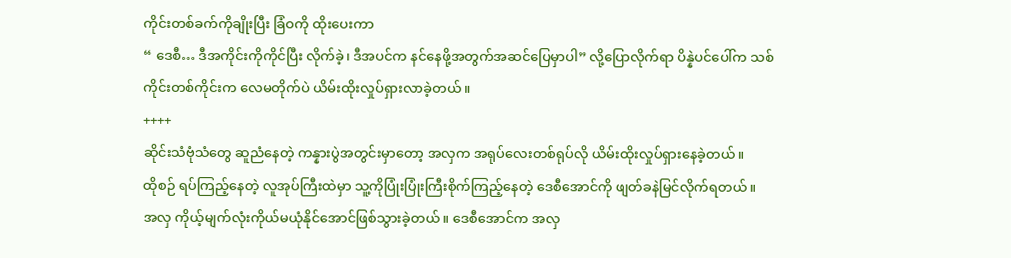ကိုင်းတစ်ခက်ကိုချိုးပြီး ခြံဝကို ထိုးပေးကာ
“ ဒေစီ… ဒီအကိုင်းကိုကိုင်ပြီး လိုက်ခဲ့၊ ဒီအပင်က နင်နေဖို့အတွက်အဆင်ပြေမှာပါ” လို့ပြောလိုက်ရာ ပိန္နဲပင်ပေါ်က သစ်ကိုင်းတစ်ကိုင်းက လေမတိုက်ပဲ ယိမ်းထိုးလှုပ်ရှားလာခဲ့တယ်။
++++
ဆိုင်းသံဗုံသံတွေ ဆူညံနေတဲ့ ကန္နားပွဲအတွင်းမှာတော့ အလှက အရုပ်လေးတစ်ရုပ်လို ယိမ်းထိုးလှုပ်ရှားနေခဲ့တယ်။
ထိုစဉ် ရပ်ကြည့်နေတဲ့ လူအုပ်ကြီးထဲမှာ သူ့ကိုပြုံးပြုံးကြီးစိုက်ကြည့်နေတဲ့ ဒေစီအောင်ကို ဖျတ်ခနဲမြင်လိုက်ရတယ်။
အလှ ကိုယ့်မျက်လုံးကိုယ်မယုံနိုင်အောင်ဖြစ်သွားခဲ့တယ်။ ဒေစီအောင်က အလှ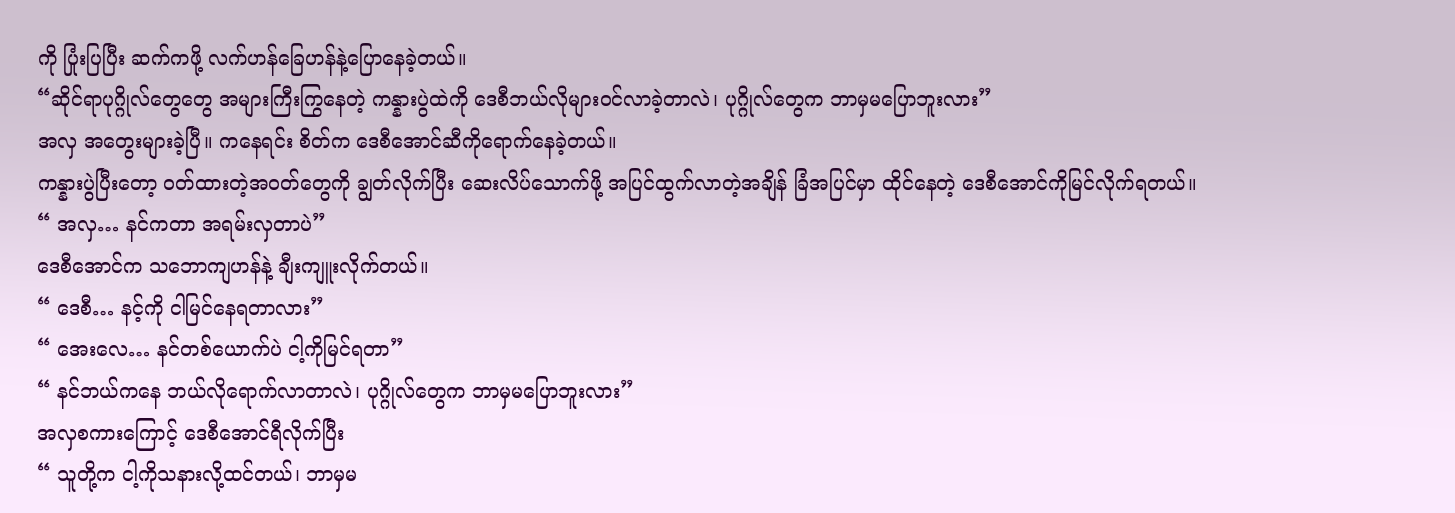ကို ပြုံးပြပြီး ဆက်ကဖို့ လက်ဟန်ခြေဟန်နဲ့ပြောနေခဲ့တယ်။
“ဆိုင်ရာပုဂ္ဂိုလ်တွေတွေ အများကြီးကြွနေတဲ့ ကန္နားပွဲထဲကို ဒေစီဘယ်လိုများဝင်လာခဲ့တာလဲ၊ ပုဂ္ဂိုလ်တွေက ဘာမှမပြောဘူးလား”
အလှ အတွေးများခဲ့ပြီ။ ကနေရင်း စိတ်က ဒေစီအောင်ဆီကိုရောက်နေခဲ့တယ်။
ကန္နားပွဲပြီးတော့ ဝတ်ထားတဲ့အဝတ်တွေကို ချွတ်လိုက်ပြီး ဆေးလိပ်သောက်ဖို့ အပြင်ထွက်လာတဲ့အချိန် ခြံအပြင်မှာ ထိုင်နေတဲ့ ဒေစီအောင်ကိုမြင်လိုက်ရတယ်။
“ အလှ… နင်ကတာ အရမ်းလှတာပဲ”
ဒေစီအောင်က သဘောကျဟန်နဲ့ ချီးကျူးလိုက်တယ်။
“ ဒေစီ… နင့်ကို ငါမြင်နေရတာလား”
“ အေးလေ… နင်တစ်ယောက်ပဲ ငါ့ကိုမြင်ရတာ”
“ နင်ဘယ်ကနေ ဘယ်လိုရောက်လာတာလဲ၊ ပုဂ္ဂိုလ်တွေက ဘာမှမပြောဘူးလား”
အလှစကားကြောင့် ဒေစီအောင်ရီလိုက်ပြီး
“ သူတို့က ငါ့ကိုသနားလို့ထင်တယ်၊ ဘာမှမ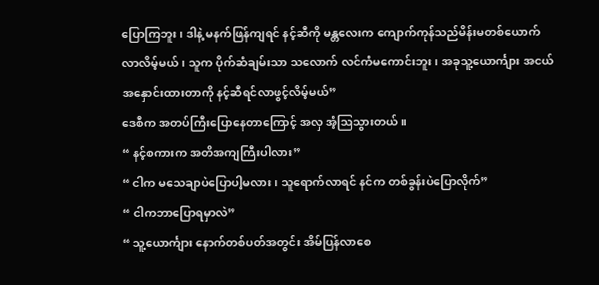ပြောကြဘူး၊ ဒါနဲ့ မနက်ဖြန်ကျရင် နင့်ဆီကို မန္တလေးက ကျောက်ကုန်သည်မိန်းမတစ်ယောက် လာလိမ့်မယ်၊ သူက ပိုက်ဆံချမ်းသာ သလောက် လင်ကံမကောင်းဘူး၊ အခုသူ့ယောင်္ကျား အငယ်အနှောင်းထားတာကို နင့်ဆီရင်လာဖွင့်လိမ့်မယ်”
ဒေစီက အတပ်ကြီးပြောနေတာကြောင့် အလှ အံ့ဩသွားတယ်။
“ နင့်စကားက အတိအကျကြီးပါလား”
“ ငါက မသေချာပဲပြောပါ့မလား၊ သူရောက်လာရင် နင်က တစ်ခွန်းပဲပြောလိုက်”
“ ငါကဘာပြောရမှာလဲ”
“ သူ့ယောင်္ကျား နောက်တစ်ပတ်အတွင်း အိမ်ပြန်လာစေ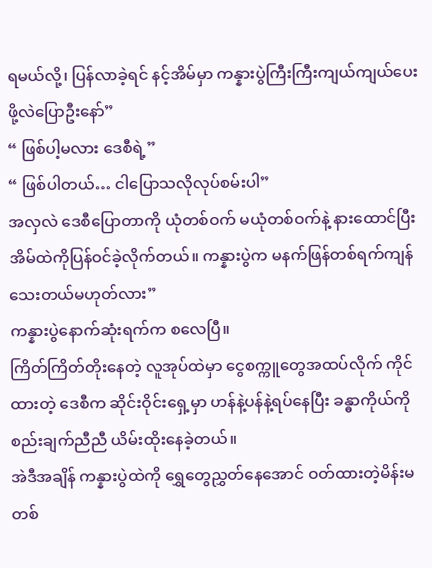ရမယ်လို့၊ ပြန်လာခဲ့ရင် နင့်အိမ်မှာ ကန္နားပွဲကြီးကြီးကျယ်ကျယ်ပေးဖို့လဲပြောဦးနော်”
“ ဖြစ်ပါ့မလား ဒေစီရဲ့”
“ ဖြစ်ပါတယ်… ငါပြောသလိုလုပ်စမ်းပါ”
အလှလဲ ဒေစီပြောတာကို ယုံတစ်ဝက် မယုံတစ်ဝက်နဲ့ နားထောင်ပြီး အိမ်ထဲကိုပြန်ဝင်ခဲ့လိုက်တယ်။ ကန္နားပွဲက မနက်ဖြန်တစ်ရက်ကျန်သေးတယ်မဟုတ်လား”
ကန္နားပွဲနောက်ဆုံးရက်က စလေပြီ။
ကြိတ်ကြိတ်တိုးနေတဲ့ လူအုပ်ထဲမှာ ငွေစက္ကူတွေအထပ်လိုက် ကိုင်ထားတဲ့ ဒေစီက ဆိုင်းဝိုင်းရှေ့မှာ ဟန်နဲ့ပန်နဲ့ရပ်နေပြီး ခန္ဓာကိုယ်ကိုစည်းချက်ညီညီ ယိမ်းထိုးနေခဲ့တယ်။
အဲဒီအချိန် ကန္နားပွဲထဲကို ရွှေတွေညွှတ်နေအောင် ဝတ်ထားတဲ့မိန်းမတစ်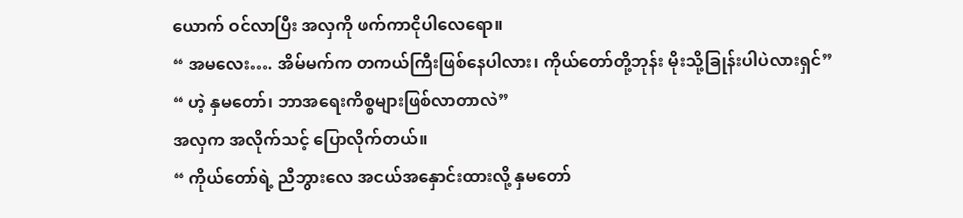ယောက် ဝင်လာပြီး အလှကို ဖက်ကာငိုပါလေရော။
“ အမလေး…. အိမ်မက်က တကယ်ကြီးဖြစ်နေပါလား၊ ကိုယ်တော်တို့ဘုန်း မိုးသို့ခြုန်းပါပဲလားရှင်”
“ ဟဲ့ နှမတော်၊ ဘာအရေးကိစ္စများဖြစ်လာတာလဲ”
အလှက အလိုက်သင့် ပြောလိုက်တယ်။
“ ကိုယ်တော်ရဲ့ ညီဘွားလေ အငယ်အနှောင်းထားလို့ နှမတော်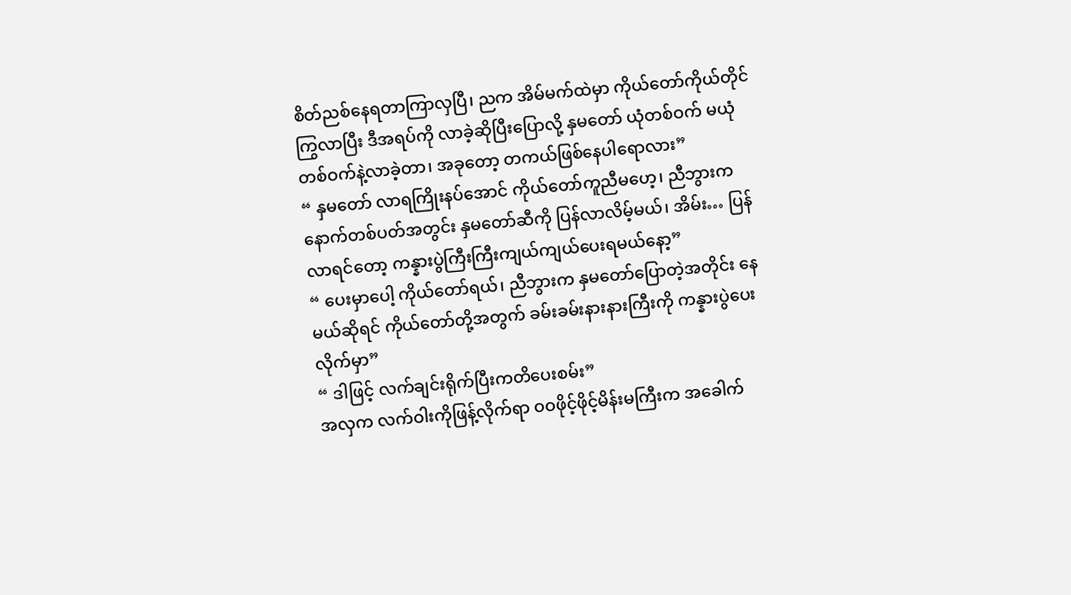စိတ်ညစ်နေရတာကြာလှပြီ၊ ညက အိမ်မက်ထဲမှာ ကိုယ်တော်ကိုယ်တိုင်ကြွလာပြီး ဒီအရပ်ကို လာခဲ့ဆိုပြီးပြောလို့ နှမတော် ယုံတစ်ဝက် မယုံတစ်ဝက်နဲ့လာခဲ့တာ၊ အခုတော့ တကယ်ဖြစ်နေပါရောလား”
“ နှမတော် လာရကြိုးနပ်အောင် ကိုယ်တော်ကူညီမဟေ့၊ ညီဘွားက နောက်တစ်ပတ်အတွင်း နှမတော်ဆီကို ပြန်လာလိမ့်မယ်၊ အိမ်း… ပြန်လာရင်တော့ ကန္နားပွဲကြီးကြီးကျယ်ကျယ်ပေးရမယ်နော့”
“ ပေးမှာပေါ့ ကိုယ်တော်ရယ်၊ ညီဘွားက နှမတော်ပြောတဲ့အတိုင်း နေမယ်ဆိုရင် ကိုယ်တော်တို့အတွက် ခမ်းခမ်းနားနားကြီးကို ကန္နားပွဲပေးလိုက်မှာ”
“ ဒါဖြင့် လက်ချင်းရိုက်ပြီးကတိပေးစမ်း”
အလှက လက်ဝါးကိုဖြန့်လိုက်ရာ ဝဝဖိုင့်ဖိုင့်မိန်းမကြီးက အခေါက်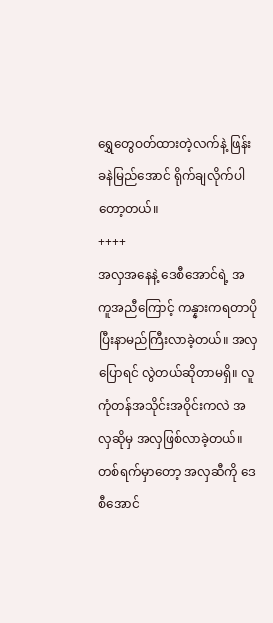ရွှေတွေဝတ်ထားတဲ့လက်နဲ့ ဖြန်းခနဲမြည်အောင် ရိုက်ချလိုက်ပါတော့တယ်။
++++
အလှအနေနဲ့ ဒေစီအောင်ရဲ့ အကူအညီကြောင့် ကန္နားကရတာပိုပြီးနာမည်ကြီးလာခဲ့တယ်။ အလှပြောရင် လွဲတယ်ဆိုတာမရှိ။ လူကုံတန်အသိုင်းအဝိုင်းကလဲ အလှဆိုမှ အလှဖြစ်လာခဲ့တယ်။
တစ်ရက်မှာတော့ အလှဆီကို ဒေစီအောင်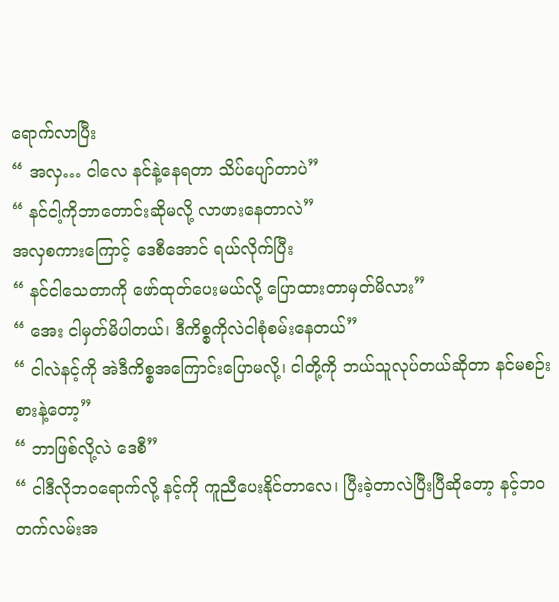ရောက်လာပြီး
“ အလှ… ငါလေ နင်နဲ့နေရတာ သိပ်ပျော်တာပဲ”
“ နင်ငါ့ကိုဘာတောင်းဆိုမလို့ လာဖားနေတာလဲ”
အလှစကားကြောင့် ဒေစီအောင် ရယ်လိုက်ပြီး
“ နင်ငါသေတာကို ဖော်ထုတ်ပေးမယ်လို့ ပြောထားတာမှတ်မိလား”
“ အေး ငါမှတ်မိပါတယ်၊ ဒီကိစ္စကိုလဲငါစုံစမ်းနေတယ်”
“ ငါလဲနင့်ကို အဲဒီကိစ္စအကြောင်းပြောမလို့၊ ငါတို့ကို ဘယ်သူလုပ်တယ်ဆိုတာ နင်မစဉ်းစားနဲ့တော့”
“ ဘာဖြစ်လို့လဲ ဒေစီ”
“ ငါဒီလိုဘဝရောက်လို့ နင့်ကို ကူညီပေးနိုင်တာလေ၊ ပြီးခဲ့တာလဲပြီးပြီဆိုတော့ နင့်ဘဝတက်လမ်းအ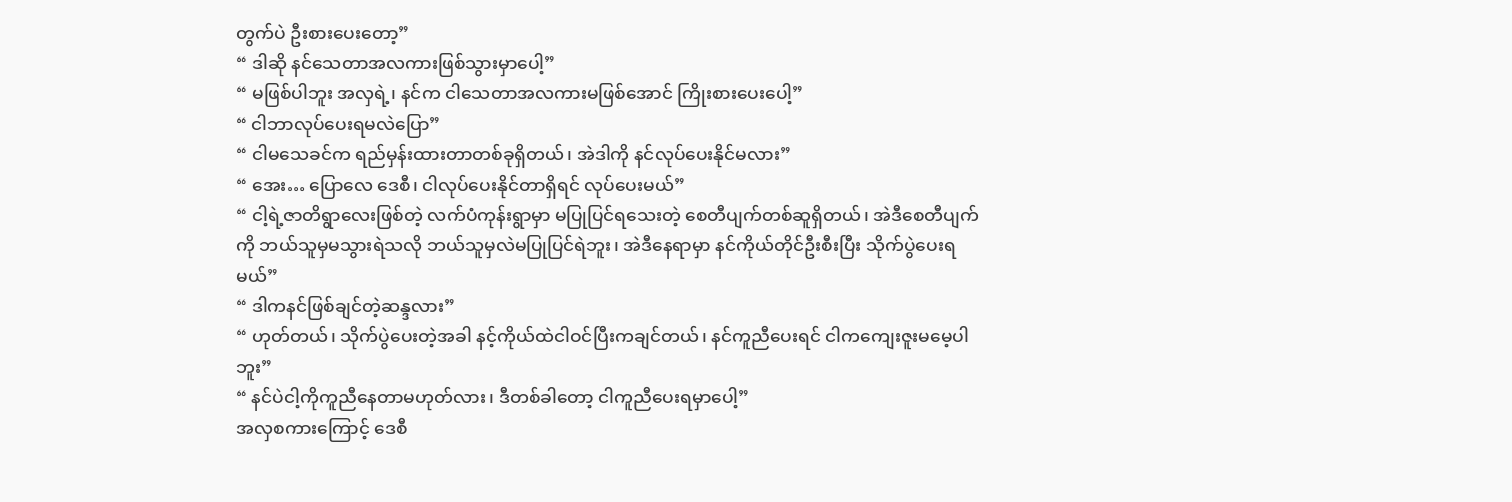တွက်ပဲ ဦးစားပေးတော့”
“ ဒါဆို နင်သေတာအလကားဖြစ်သွားမှာပေါ့”
“ မဖြစ်ပါဘူး အလှရဲ့၊ နင်က ငါသေတာအလကားမဖြစ်အောင် ကြိုးစားပေးပေါ့”
“ ငါဘာလုပ်ပေးရမလဲပြော”
“ ငါမသေခင်က ရည်မှန်းထားတာတစ်ခုရှိတယ်၊ အဲဒါကို နင်လုပ်ပေးနိုင်မလား”
“ အေး… ပြောလေ ဒေစီ၊ ငါလုပ်ပေးနိုင်တာရှိရင် လုပ်ပေးမယ်”
“ ငါ့ရဲ့ဇာတိရွာလေးဖြစ်တဲ့ လက်ပံကုန်းရွာမှာ မပြုပြင်ရသေးတဲ့ စေတီပျက်တစ်ဆူရှိတယ်၊ အဲဒီစေတီပျက်ကို ဘယ်သူမှမသွားရဲသလို ဘယ်သူမှလဲမပြုပြင်ရဲဘူး၊ အဲဒီနေရာမှာ နင်ကိုယ်တိုင်ဦးစီးပြီး သိုက်ပွဲပေးရမယ်”
“ ဒါကနင်ဖြစ်ချင်တဲ့ဆန္ဒလား”
“ ဟုတ်တယ်၊ သိုက်ပွဲပေးတဲ့အခါ နင့်ကိုယ်ထဲငါဝင်ပြီးကချင်တယ်၊ နင်ကူညီပေးရင် ငါကကျေးဇူးမမေ့ပါဘူး”
“ နင်ပဲငါ့ကိုကူညီနေတာမဟုတ်လား၊ ဒီတစ်ခါတော့ ငါကူညီပေးရမှာပေါ့”
အလှစကားကြောင့် ဒေစီ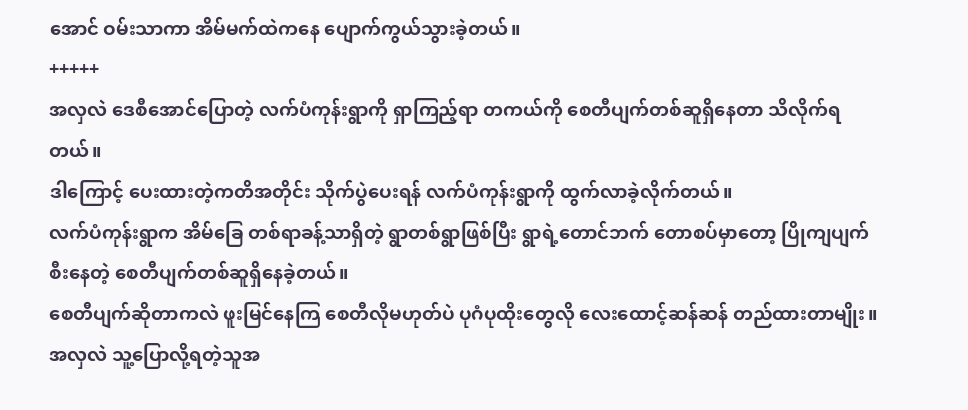အောင် ဝမ်းသာကာ အိမ်မက်ထဲကနေ ပျောက်ကွယ်သွားခဲ့တယ်။
+++++
အလှလဲ ဒေစီအောင်ပြောတဲ့ လက်ပံကုန်းရွာကို ရှာကြည့်ရာ တကယ်ကို စေတီပျက်တစ်ဆူရှိနေတာ သိလိုက်ရတယ်။
ဒါကြောင့် ပေးထားတဲ့ကတိအတိုင်း သိုက်ပွဲပေးရန် လက်ပံကုန်းရွာကို ထွက်လာခဲ့လိုက်တယ်။
လက်ပံကုန်းရွာက အိမ်ခြေ တစ်ရာခန့်သာရှိတဲ့ ရွာတစ်ရွာဖြစ်ပြီး ရွာရဲ့တောင်ဘက် တောစပ်မှာတော့ ပြိုကျပျက်စီးနေတဲ့ စေတီပျက်တစ်ဆူရှိနေခဲ့တယ်။
စေတီပျက်ဆိုတာကလဲ ဖူးမြင်နေကြ စေတီလိုမဟုတ်ပဲ ပုဂံပုထိုးတွေလို လေးထောင့်ဆန်ဆန် တည်ထားတာမျိုး။
အလှလဲ သူ့ပြောလို့ရတဲ့သူအ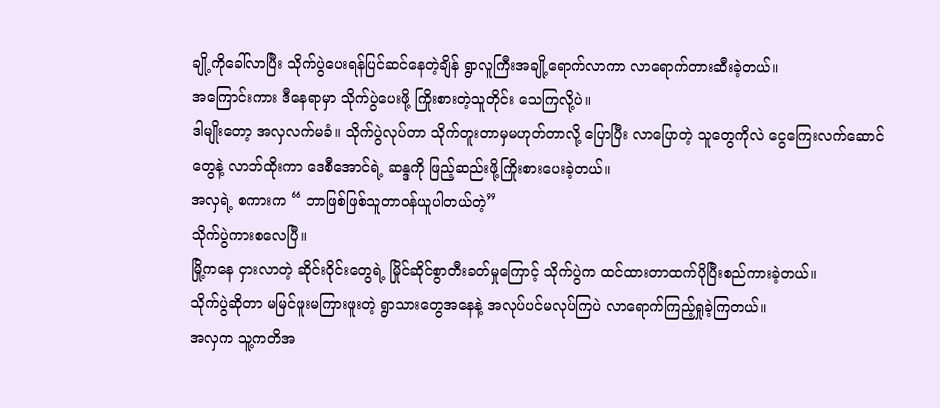ချို့ကိုခေါ်လာပြီး သိုက်ပွဲပေးရန်ပြင်ဆင်နေတဲ့ချိန် ရွာလူကြီးအချို့ရောက်လာကာ လာရောက်တားဆီးခဲ့တယ်။
အကြောင်းကား ဒီနေရာမှာ သိုက်ပွဲပေးဖို့ ကြိုးစားတဲ့သူတိုင်း သေကြလို့ပဲ။
ဒါမျိုးတော့ အလှလက်မခံ။ သိုက်ပွဲလုပ်တာ သိုက်တူးတာမှမဟုတ်တာလို့ ပြောပြီး လာပြောတဲ့ သူတွေကိုလဲ ငွေကြေးလက်ဆောင်တွေနဲ့ လာဘ်ထိုးကာ ဒေစီအောင်ရဲ့ ဆန္ဒကို ဖြည့်ဆည်းဖို့ကြိုးစားပေးခဲ့တယ်။
အလှရဲ့ စကားက “ ဘာဖြစ်ဖြစ်သူတာဝန်ယူပါတယ်တဲ့”
သိုက်ပွဲကားစလေပြီ။
မြို့ကနေ ငှားလာတဲ့ ဆိုင်းဝိုင်းတွေရဲ့ မြိုင်ဆိုင်စွာတီးခတ်မှုကြောင့် သိုက်ပွဲက ထင်ထားတာထက်ပိုပြီးစည်ကားခဲ့တယ်။
သိုက်ပွဲဆိုတာ မမြင်ဖူးမကြားဖူးတဲ့ ရွာသားတွေအနေနဲ့ အလုပ်ပင်မလုပ်ကြပဲ လာရောက်ကြည့်ရှုခဲ့ကြတယ်။
အလှက သူ့ကတိအ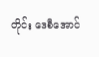တိုင်း ဒေစီအောင်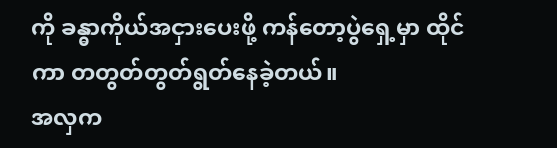ကို ခန္ဓာကိုယ်အငှားပေးဖို့ ကန်တော့ပွဲရှေ့မှာ ထိုင်ကာ တတွတ်တွတ်ရွတ်နေခဲ့တယ်။
အလှက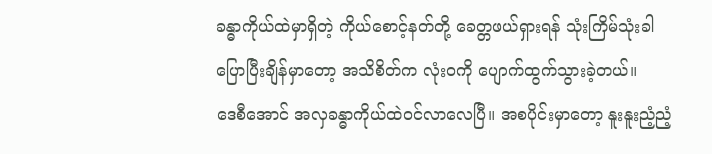ခန္ဓာကိုယ်ထဲမှာရှိတဲ့ ကိုယ်စောင့်နတ်တို့ ခေတ္တဖယ်ရှားရန် သုံးကြိမ်သုံးခါ ပြောပြီးချိန်မှာတော့ အသိစိတ်က လုံးဝကို ပျောက်ထွက်သွားခဲ့တယ်။
ဒေစီအောင် အလှခန္ဓာကိုယ်ထဲဝင်လာလေပြီ။ အစပိုင်းမှာတော့ နူးနူးညံ့ညံ့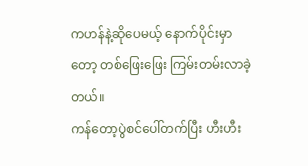ကဟန်နဲ့ဆိုပေမယ့် နောက်ပိုင်းမှာတော့ တစ်ဖြေးဖြေး ကြမ်းတမ်းလာခဲ့တယ်။
ကန်တော့ပွဲစင်ပေါ်တက်ပြီး ဟီးဟီး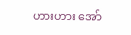ဟားဟား အော်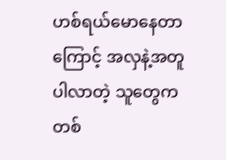ဟစ်ရယ်မောနေတာကြောင့် အလှနဲ့အတူပါလာတဲ့ သူတွေက တစ်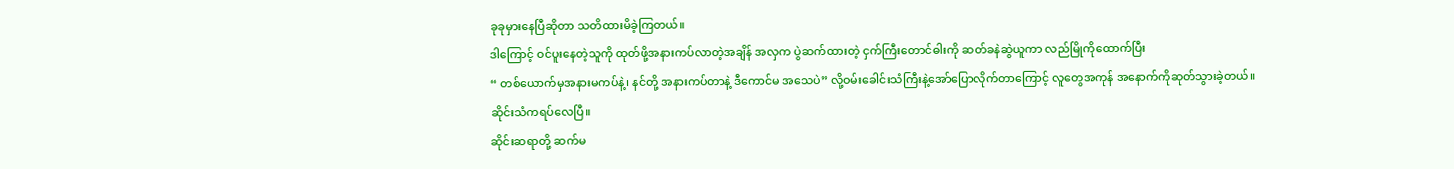ခုခုမှားနေပြီဆိုတာ သတိထားမိခဲ့ကြတယ်။
ဒါကြောင့် ဝင်ပူးနေတဲ့သူကို ထုတ်ဖို့အနားကပ်လာတဲ့အချိန် အလှက ပွဲဆက်ထားတဲ့ ငှက်ကြီးတောင်ဓါးကို ဆတ်ခနဲဆွဲယူကာ လည်မြိုကိုထောက်ပြီး
“ တစ်ယောက်မှအနားမကပ်နဲ့၊ နင်တို့ အနားကပ်တာနဲ့ ဒီကောင်မ အသေပဲ” လို့ဝမ်းခေါင်းသံကြီးနဲ့အော်ပြောလိုက်တာကြောင့် လူတွေအကုန် အနောက်ကိုဆုတ်သွားခဲ့တယ်။
ဆိုင်းသံကရပ်လေပြီ။
ဆိုင်းဆရာတို့ ဆက်မ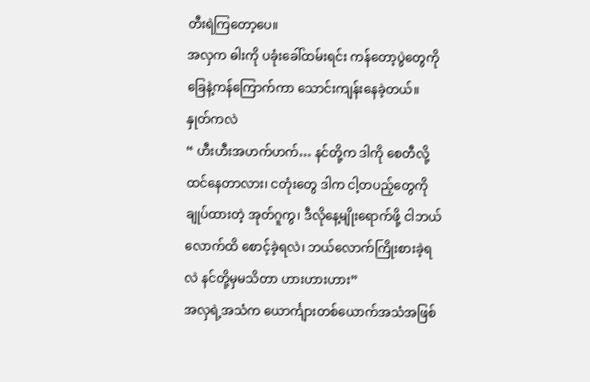တီးရဲကြတော့ပေ။
အလှက ဓါးကို ပခုံးခေါ်ထမ်းရင်း ကန်တော့ပွဲတွေကို ခြေနဲ့ကန်ကြောက်ကာ သောင်းကျန်းနေခဲ့တယ်။
နှုတ်ကလဲ
“ ဟီးဟီးအဟက်ဟက်… နင်တို့က ဒါကို စေတီလို့ထင်နေတာလား၊ ငတုံးတွေ ဒါက ငါ့တပည့်တွေကိုချုပ်ထားတဲ့ အုတ်ဂူကွ၊ ဒီလိုနေ့မျိုးရောက်ဖို့ ငါဘယ်လောက်ထိ စောင့်ခဲ့ရလဲ၊ ဘယ်လောက်ကြိုးစားခဲ့ရလဲ နင်တို့မှမသိတာ ဟားဟားဟား”
အလှရဲ့အသံက ယောင်္ကျားတစ်ယောက်အသံအဖြစ်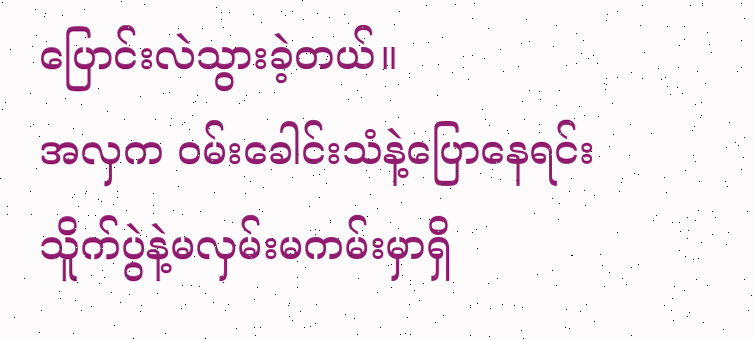ပြောင်းလဲသွားခဲ့တယ်။
အလှက ဝမ်းခေါင်းသံနဲ့ပြောနေရင်း သိူက်ပွဲနဲ့မလှမ်းမကမ်းမှာရှိ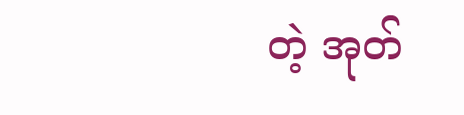တဲ့ အုတ်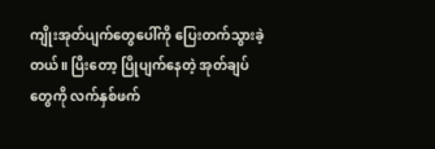ကျိုးအုတ်ပျက်တွေပေါ်ကို ပြေးတက်သွားခဲ့တယ်။ ပြီးတော့ ပြိုပျက်နေတဲ့ အုတ်ချပ်တွေကို လက်နှစ်ဖက်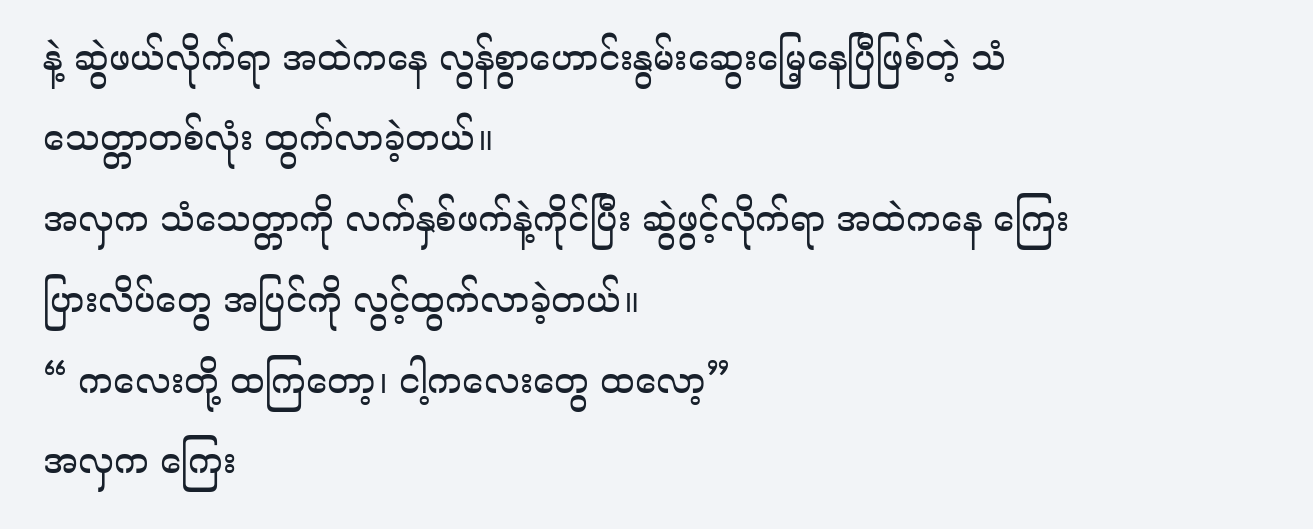နဲ့ ဆွဲဖယ်လိုက်ရာ အထဲကနေ လွန်စွာဟောင်းနွမ်းဆွေးမြေ့နေပြီဖြစ်တဲ့ သံသေတ္တာတစ်လုံး ထွက်လာခဲ့တယ်။
အလှက သံသေတ္တာကို လက်နှစ်ဖက်နဲ့ကိုင်ပြီး ဆွဲဖွင့်လိုက်ရာ အထဲကနေ ကြေးပြားလိပ်တွေ အပြင်ကို လွင့်ထွက်လာခဲ့တယ်။
“ ကလေးတို့ ထကြတော့၊ ငါ့ကလေးတွေ ထလော့”
အလှက ကြေး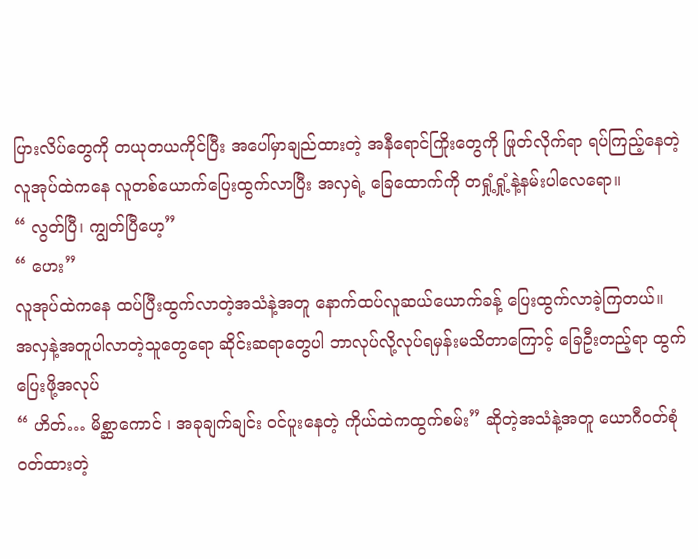ပြားလိပ်တွေကို တယုတယကိုင်ပြီး အပေါ်မှာချည်ထားတဲ့ အနီရောင်ကြိုးတွေကို ဖြုတ်လိုက်ရာ ရပ်ကြည့်နေတဲ့ လူအုပ်ထဲကနေ လူတစ်ယောက်ပြေးထွက်လာပြီး အလှရဲ့ ခြေထောက်ကို တရှုံ့ရှုံ့နဲ့နမ်းပါလေရော။
“ လွတ်ပြီ၊ ကျွတ်ပြီဟေ့”
“ ဟေး”
လူအုပ်ထဲကနေ ထပ်ပြီးထွက်လာတဲ့အသံနဲ့အတူ နောက်ထပ်လူဆယ်ယောက်ခန့် ပြေးထွက်လာခဲ့ကြတယ်။
အလှနဲ့အတူပါလာတဲ့သူတွေရော ဆိုင်းဆရာတွေပါ ဘာလုပ်လို့လုပ်ရမှန်းမသိတာကြောင့် ခြေဦးတည့်ရာ ထွက်ပြေးဖို့အလုပ်
“ ဟိတ်… မိစ္ဆာကောင် ၊ အခုချက်ချင်း ဝင်ပူးနေတဲ့ ကိုယ်ထဲကထွက်စမ်း” ဆိုတဲ့အသံနဲ့အတူ ယောဂီဝတ်စုံဝတ်ထားတဲ့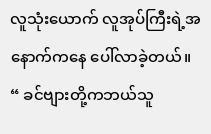လူသုံးယောက် လူအုပ်ကြီးရဲ့အနောက်ကနေ ပေါ်လာခဲ့တယ်။
“ ခင်ဗျားတို့ကဘယ်သူ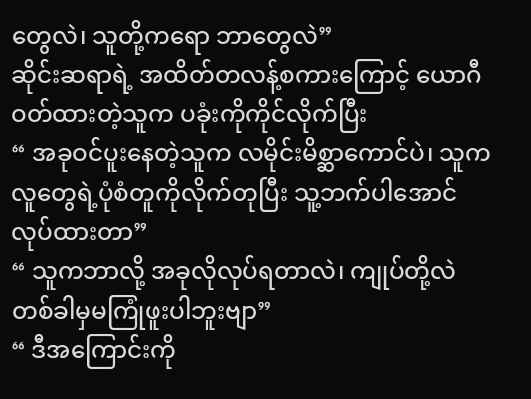တွေလဲ၊ သူတို့ကရော ဘာတွေလဲ”
ဆိုင်းဆရာရဲ့ အထိတ်တလန့်စကားကြောင့် ယောဂီဝတ်ထားတဲ့သူက ပခုံးကိုကိုင်လိုက်ပြီး
“ အခုဝင်ပူးနေတဲ့သူက လမိုင်းမိစ္ဆာကောင်ပဲ၊ သူက လူတွေရဲ့ပုံစံတူကိုလိုက်တုပြီး သူ့ဘက်ပါအောင် လုပ်ထားတာ”
“ သူကဘာလို့ အခုလိုလုပ်ရတာလဲ၊ ကျုပ်တို့လဲ တစ်ခါမှမကြုံဖူးပါဘူးဗျာ”
“ ဒီအကြောင်းကို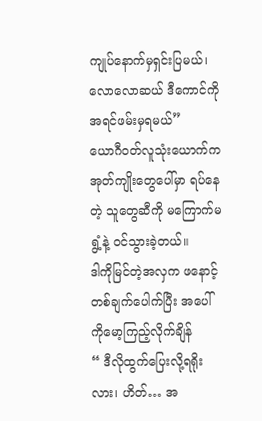ကျုပ်နောက်မှရှင်းပြမယ်၊ လောလောဆယ် ဒီကောင်ကို အရင်ဖမ်းမှရမယ်”
ယောဂီဝတ်လူသုံးယောက်က အုတ်ကျိုးတွေပေါ်မှာ ရပ်နေတဲ့ သူတွေဆီကို မကြောက်မရွံ့နဲ့ ဝင်သွားခဲ့တယ်။
ဒါကိုမြင်တဲ့အလှက ဖနောင့်တစ်ချက်ပေါက်ပြီး အပေါ်ကိုမော့ကြည့်လိုက်ချိန်
“ ဒီလိုထွက်ပြေးလို့ရရိုးလား၊ ဟိတ်… အ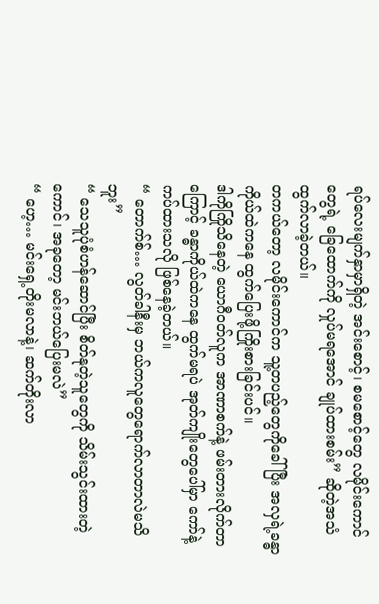ရပ်လေးမျက်နှာမှာရှိတဲ့ အင်းစောင့်၊ စမစောင့်တွေ လမိုင်းကောင်တွေရဲ့ ခြေထောက်ကို လှုပ်မရအောင် ချုပ်ထားစမ်း” ဆိုတဲ့အသံထွက်လာခဲ့တယ်။
တကယ်တော့ လမိုင်းကောင်က သူ့တပည့်တွေကိုခေါ်ပြီး အလှရဲ့ခန္ဓာကိုယ်ထဲကနေ ထွက်ပြေးဖို့ကြိုးစားခြင်းပင်။
ဒါကိုကြိုသိနေတဲ့ ယောဂီဝတ်လူက အာဏာစက်နဲ့ ဖမ်းတားလိုက်တာကြောင့် ခန္ဓာကိုယ်ထဲကနေ ထွက်မရပဲ အုတ်ကျိုးတွေပေါ်မှာ ကော်နဲ့ကပ်ထားသလို ဖြစ်နေခဲ့တယ်။
“ တောက်စ်… လွတ်ခါနီးမှ ဘယ်ကလူတွေရောက်လာတာလဲမသိဘူး”
“ သေသူပုံစံဟန်ဆောင်ပြီး စိတ်နုတဲ့သူတွေကို သိမ်းသွင်းထားတဲ့ကောင်၊ အခုတော့ မင်းဘယ်ပြေးမလဲ”
“ ဟေ့… မင်းရှေ့တိုးမလာနဲ့၊ ဆက်တိုးလာ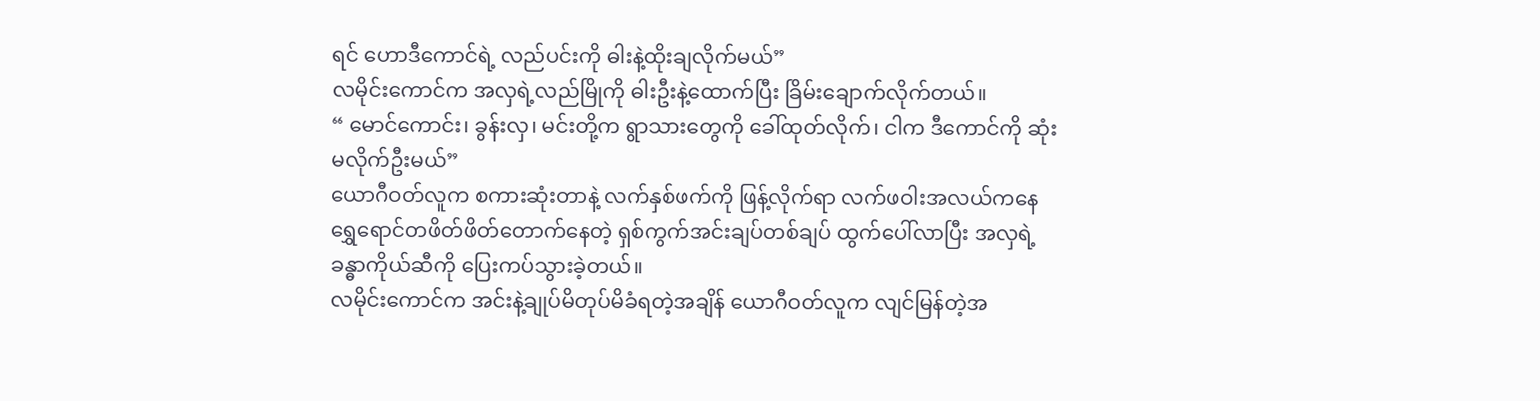ရင် ဟောဒီကောင်ရဲ့ လည်ပင်းကို ဓါးနဲ့ထိုးချလိုက်မယ်”
လမိုင်းကောင်က အလှရဲ့လည်မြိုကို ဓါးဦးနဲ့ထောက်ပြီး ခြိမ်းချောက်လိုက်တယ်။
“ မောင်ကောင်း၊ ခွန်းလှ၊ မင်းတို့က ရွာသားတွေကို ခေါ်ထုတ်လိုက်၊ ငါက ဒီကောင်ကို ဆုံးမလိုက်ဦးမယ်”
ယောဂီဝတ်လူက စကားဆုံးတာနဲ့ လက်နှစ်ဖက်ကို ဖြန့်လိုက်ရာ လက်ဖဝါးအလယ်ကနေ ရွှေရောင်တဖိတ်ဖိတ်တောက်နေတဲ့ ရှစ်ကွက်အင်းချပ်တစ်ချပ် ထွက်ပေါ်လာပြီး အလှရဲ့ ခန္ဓာကိုယ်ဆီကို ပြေးကပ်သွားခဲ့တယ်။
လမိုင်းကောင်က အင်းနဲ့ချုပ်မိတုပ်မိခံရတဲ့အချိန် ယောဂီဝတ်လူက လျင်မြန်တဲ့အ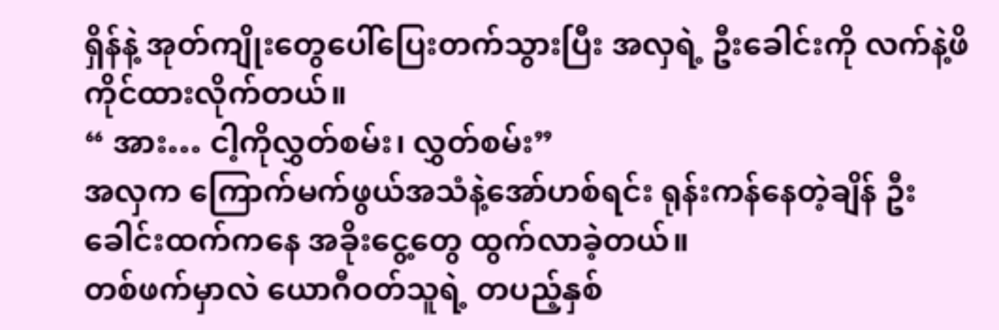ရှိန်နဲ့ အုတ်ကျိုးတွေပေါ်ပြေးတက်သွားပြီး အလှရဲ့ ဦးခေါင်းကို လက်နဲ့ဖိကိုင်ထားလိုက်တယ်။
“ အား… ငါ့ကိုလွှတ်စမ်း၊ လွှတ်စမ်း”
အလှက ကြောက်မက်ဖွယ်အသံနဲ့အော်ဟစ်ရင်း ရုန်းကန်နေတဲ့ချိန် ဦးခေါင်းထက်ကနေ အခိုးငွေ့တွေ ထွက်လာခဲ့တယ်။
တစ်ဖက်မှာလဲ ယောဂီဝတ်သူရဲ့ တပည့်နှစ်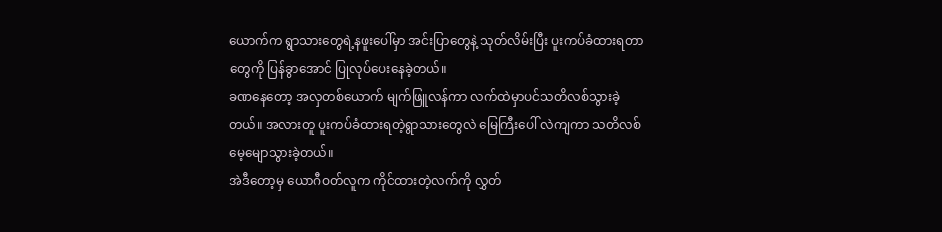ယောက်က ရွာသားတွေရဲ့နဖူးပေါ်မှာ အင်းပြာတွေနဲ့ သုတ်လိမ်းပြီး ပူးကပ်ခံထားရတာတွေကို ပြန်ခွာအောင် ပြုလုပ်ပေးနေခဲ့တယ်။
ခဏနေတော့ အလှတစ်ယောက် မျက်ဖြူလန်ကာ လက်ထဲမှာပင်သတိလစ်သွားခဲ့တယ်။ အလားတူ ပူးကပ်ခံထားရတဲ့ရွာသားတွေလဲ မြေကြီးပေါ် လဲကျကာ သတိလစ်မေ့မျောသွားခဲ့တယ်။
အဲဒီတော့မှ ယောဂီဝတ်လူက ကိုင်ထားတဲ့လက်ကို လွှတ်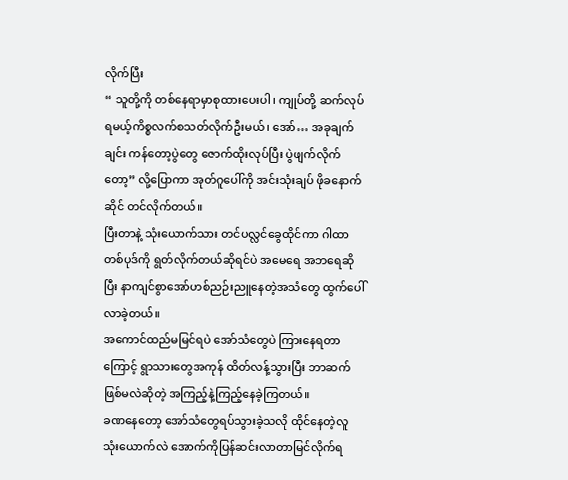လိုက်ပြီး
“ သူတို့ကို တစ်နေရာမှာစုထားပေးပါ၊ ကျုပ်တို့ ဆက်လုပ်ရမယ့်ကိစ္စလက်စသတ်လိုက်ဦးမယ်၊ အော်… အခုချက်ချင်း ကန်တော့ပွဲတွေ ဇောက်ထိုးလုပ်ပြီး ပွဲဖျက်လိုက်တော့” လို့ပြောကာ အုတ်ဂူပေါ်ကို အင်းသုံးချပ် ဖိုခနောက်ဆိုင် တင်လိုက်တယ်။
ပြီးတာနဲ့ သုံးယောက်သား တင်ပလ္လင်ခွေထိုင်ကာ ဂါထာတစ်ပုဒ်ကို ရွတ်လိုက်တယ်ဆိုရင်ပဲ အမေရေ အဘရေဆိုပြီး နာကျင်စွာအော်ဟစ်ညဉ်းညူနေတဲ့အသံတွေ ထွက်ပေါ်လာခဲ့တယ်။
အကောင်ထည်မမြင်ရပဲ အော်သံတွေပဲ ကြားနေရတာကြောင့် ရွာသားတွေအကုန် ထိတ်လန့်သွားပြီး ဘာဆက်ဖြစ်မလဲဆိုတဲ့ အကြည့်နဲ့ကြည့်နေခဲ့ကြတယ်။
ခဏနေတော့ အော်သံတွေရပ်သွားခဲ့သလို ထိုင်နေတဲ့လူသုံးယောက်လဲ အောက်ကိုပြန်ဆင်းလာတာမြင်လိုက်ရ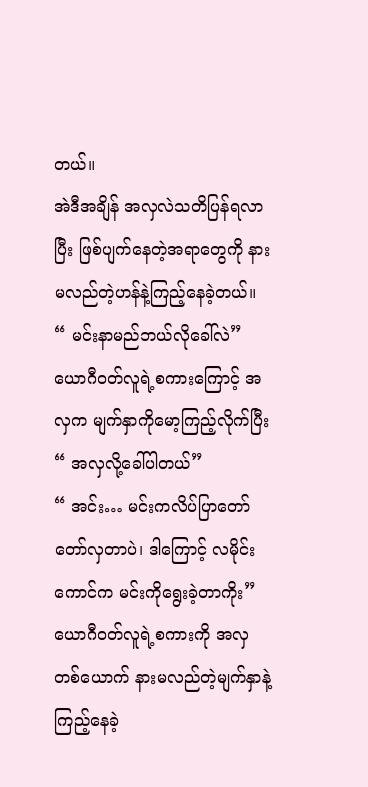တယ်။
အဲဒီအချိန် အလှလဲသတိပြန်ရလာပြီး ဖြစ်ပျက်နေတဲ့အရာတွေကို နားမလည်တဲ့ဟန်နဲ့ကြည့်နေခဲ့တယ်။
“ မင်းနာမည်ဘယ်လိုခေါ်လဲ”
ယောဂီဝတ်လူရဲ့စကားကြောင့် အလှက မျက်နှာကိုမော့ကြည့်လိုက်ပြီး
“ အလှလို့ခေါ်ပါတယ်”
“ အင်း… မင်းကလိပ်ပြာတော်တော်လှတာပဲ၊ ဒါကြောင့် လမိုင်းကောင်က မင်းကိုရွေးခဲ့တာကိုး”
ယောဂီဝတ်လူရဲ့စကားကို အလှတစ်ယောက် နားမလည်တဲ့မျက်နှာနဲ့ကြည့်နေခဲ့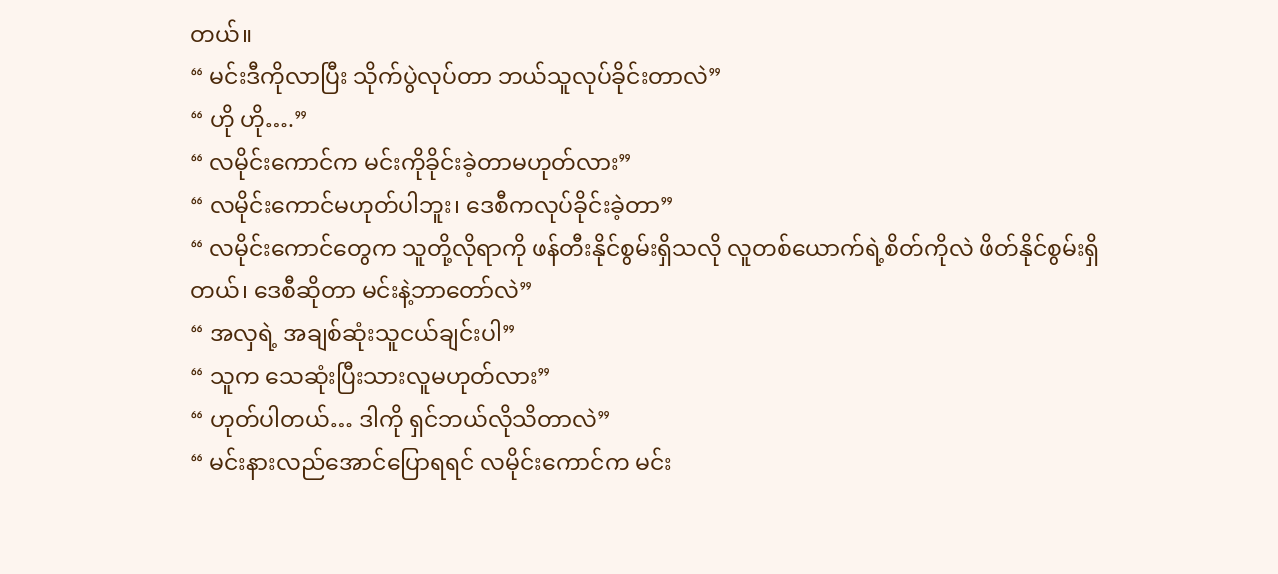တယ်။
“ မင်းဒီကိုလာပြီး သိုက်ပွဲလုပ်တာ ဘယ်သူလုပ်ခိုင်းတာလဲ”
“ ဟို ဟို….”
“ လမိုင်းကောင်က မင်းကိုခိုင်းခဲ့တာမဟုတ်လား”
“ လမိုင်းကောင်မဟုတ်ပါဘူး၊ ဒေစီကလုပ်ခိုင်းခဲ့တာ”
“ လမိုင်းကောင်တွေက သူတို့လိုရာကို ဖန်တီးနိုင်စွမ်းရှိသလို လူတစ်ယောက်ရဲ့စိတ်ကိုလဲ ဖိတ်နိုင်စွမ်းရှိတယ်၊ ဒေစီဆိုတာ မင်းနဲ့ဘာတော်လဲ”
“ အလှရဲ့ အချစ်ဆုံးသူငယ်ချင်းပါ”
“ သူက သေဆုံးပြီးသားလူမဟုတ်လား”
“ ဟုတ်ပါတယ်… ဒါကို ရှင်ဘယ်လိုသိတာလဲ”
“ မင်းနားလည်အောင်ပြောရရင် လမိုင်းကောင်က မင်း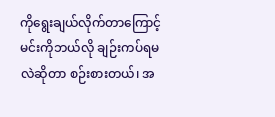ကိုရွေးချယ်လိုက်တာကြောင့် မင်းကိုဘယ်လို ချဉ်းကပ်ရမလဲဆိုတာ စဉ်းစားတယ်၊ အ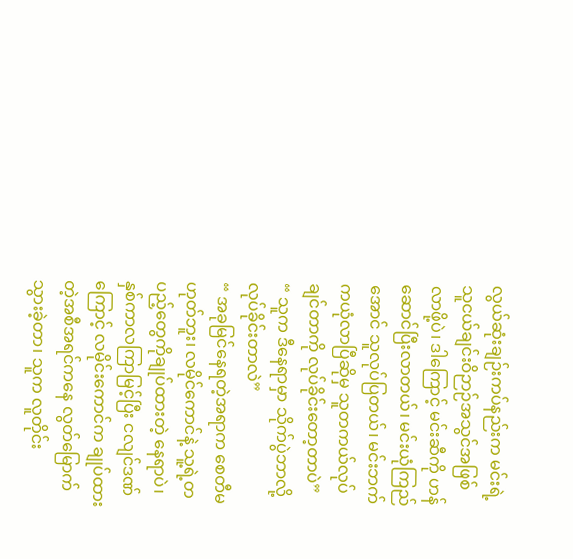လွယ်ဆုံးချဉ်းကပ်နည်းက မင်းရဲ့ သူငယ်ချင်းဝိဉာဉ်အသွင်အဖြစ်လာဖို့ပဲ၊ ဒါကြောင့် မင်းဆီကို ဟန်ဆောင်ပြီးလာတယ်၊ မင်းယုံကြည်အောင် သူလုပ်ပြတယ်၊ မင်းဘက်ကယုံလာပြီဆိုမှ သူတကယ်လုပ်ချင်တာကို လုပ်ခိုင်းတော့တာပဲ”
“ သူက ဒီနေရာမှာ သိုက်ပွဲဘာလို့လုပ်ခိုင်းတာလဲ”
“ အခုမြင်နေရတဲ့အရာက စေတီမဟုတ်ဘူး၊ လမိုင်ကောင်နဲ့ သူ့ရဲ့တပည့်တွေကိုချုပ်ထားတဲ့ နေရာပဲ၊ နှစ်ကာလကြာမြင့်ပြီး ငလျင်ဒဏ်ကြောင့် လမိုင်းကောင်က ချုပ်ထားတဲ့အစီအရင်ကနေ လွတ်မြောက်သွားခဲ့တာ၊ သူက လူတိုင်း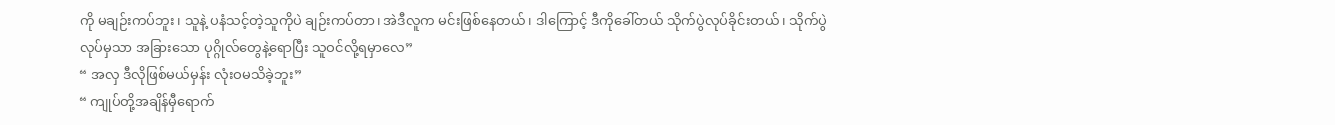ကို မချဉ်းကပ်ဘူး၊ သူနဲ့ ပနံသင့်တဲ့သူကိုပဲ ချဉ်းကပ်တာ၊ အဲဒီလူက မင်းဖြစ်နေတယ်၊ ဒါကြောင့် ဒီကိုခေါ်တယ် သိုက်ပွဲလုပ်ခိုင်းတယ်၊ သိုက်ပွဲလုပ်မှသာ အခြားသော ပုဂ္ဂိုလ်တွေနဲ့ရောပြီး သူဝင်လို့ရမှာလေ”
“ အလှ ဒီလိုဖြစ်မယ်မှန်း လုံးဝမသိခဲ့ဘူး”
“ ကျုပ်တို့အချိန်မှီရောက်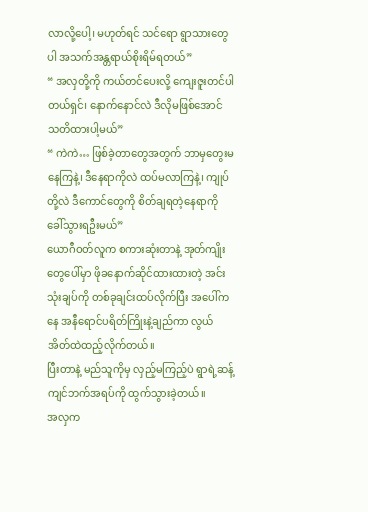လာလို့ပေါ့၊ မဟုတ်ရင် သင်ရော ရွာသားတွေပါ အသက်အန္တရာယ်စိုးရိမ်ရတယ်”
“ အလှတို့ကို ကယ်တင်ပေးလို့ ကျေးဇူးတင်ပါတယ်ရှင်၊ နောက်နောင်လဲ ဒီလိုမဖြစ်အောင် သတိထားပါ့မယ်”
“ ကဲကဲ… ဖြစ်ခဲ့တာတွေအတွက် ဘာမှတွေးမနေကြနဲ့၊ ဒီနေရာကိုလဲ ထပ်မလာကြနဲ့၊ ကျုပ်တို့လဲ ဒီကောင်တွေကို စိတ်ချရတဲ့နေရာကို ခေါ်သွားရဦးမယ်”
ယောဂီဝတ်လူက စကားဆုံးတာနဲ့ အုတ်ကျိုးတွေပေါ်မှာ ဖိုခနောက်ဆိုင်ထားထားတဲ့ အင်းသုံးချပ်ကို တစ်ခုချင်းထပ်လိုက်ပြီး အပေါ်ကနေ အနီရောင်ပရိတ်ကြိုးနဲ့ချည်ကာ လွယ်အိတ်ထဲထည့်လိုက်တယ်။
ပြီးတာနဲ့ မည်သူကိုမှ လှည့်မကြည့်ပဲ ရွာရဲ့ဆန့်ကျင်ဘက်အရပ်ကို ထွက်သွားခဲ့တယ်။
အလှက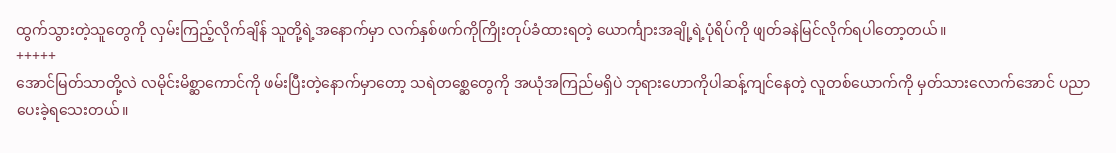ထွက်သွားတဲ့သူတွေကို လှမ်းကြည့်လိုက်ချိန် သူတို့ရဲ့အနောက်မှာ လက်နှစ်ဖက်ကိုကြိုးတုပ်ခံထားရတဲ့ ယောင်္ကျားအချို့ရဲ့ပုံရိပ်ကို ဖျတ်ခနဲမြင်လိုက်ရပါတော့တယ်။
+++++
အောင်မြတ်သာတို့လဲ လမိုင်းမိစ္ဆာကောင်ကို ဖမ်းပြီးတဲ့နောက်မှာတော့ သရဲတစ္ဆေတွေကို အယုံအကြည်မရှိပဲ ဘုရားဟောကိုပါဆန့်ကျင်နေတဲ့ လူတစ်ယောက်ကို မှတ်သားလောက်အောင် ပညာပေးခဲ့ရသေးတယ်။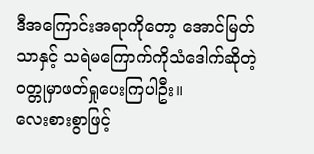ဒီအကြောင်းအရာကိုတော့ အောင်မြတ်သာနှင့် သရဲမကြောက်ကိုသံဒေါက်ဆိုတဲ့ဝတ္တုမှာဖတ်ရှုပေးကြပါဦး။
လေးစားစွာဖြင့်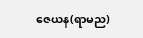ဇေယန(ရာမည)